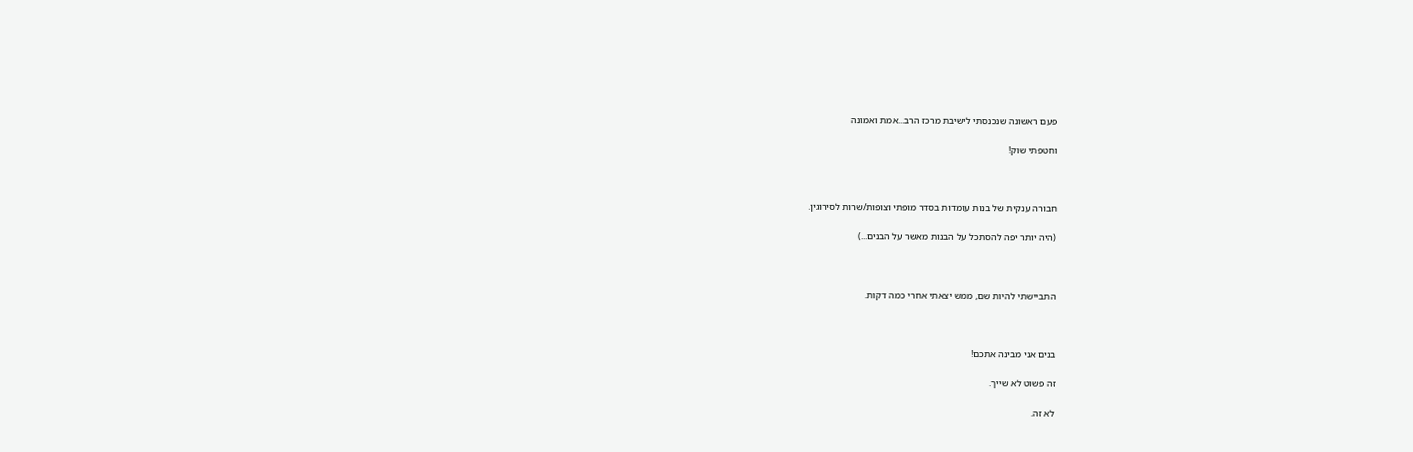פעם ראשונה שנכנסתי לישיבת מרכז הרב...אמת ואמונה

וחטפתי שוק!



חבורה ענקית של בנות עומדות בסדר מופתי וצופות/שרות לסירוגין.

(היה יותר יפה להסתכל על הבנות מאשר על הבנים...)



התביישתי להיות שם, ממש יצאתי אחרי כמה דקות.



בנים אני מבינה אתכם!

זה פשוט לא שייך.

לא זה.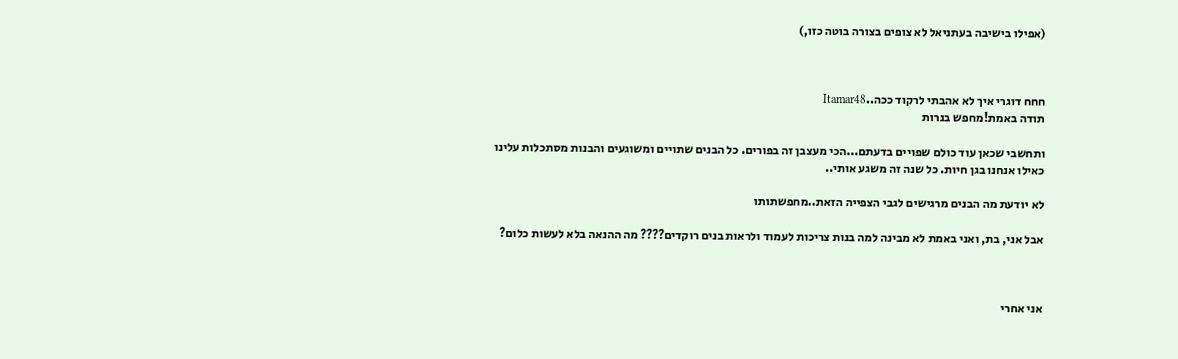(אפילו בישיבה בעתניאל לא צופים בצורה בוטה כזו,)



חחח דוגרי איך לא אהבתי לרקוד ככה..Itamar48
תודה באמת!מחפש בנרות

ותחשבי שכאן עוד כולם שפויים בדעתם...הכי מעצבן זה בפורים. כל הבנים שתויים ומשוגעים והבנות מסתכלות עלינו כאילו אנחנו בגן חיות. כל שנה זה משגע אותי..

לא יודעת מה הבנים מרגישים לגבי הצפייה הזאת..מחפשתותו

אבל אני, בת, ואני באמת לא מבינה למה בנות צריכות לעמוד ולראות בנים רוקדים???? מה ההנאה בלא לעשות כלום?



אני אחרי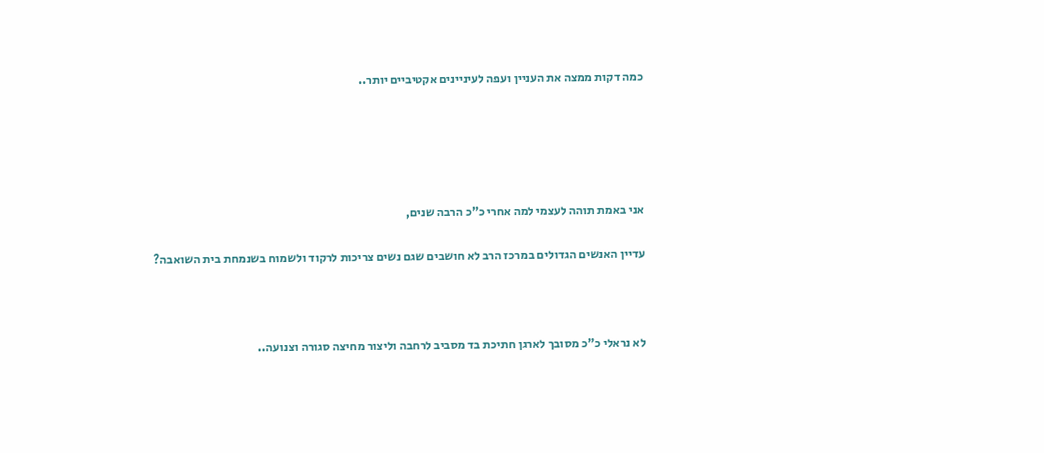כמה דקות ממצה את העניין ועפה לעיניינים אקטיביים יותר..





אני באמת תוהה לעצמי למה אחרי כ"כ הרבה שנים,

עדיין האנשים הגדולים במרכז הרב לא חושבים שגם נשים צריכות לרקוד ולשמוח בשנמחת בית השואבה?



לא נראלי כ"כ מסובך לארגן חתיכת בד מסביב לרחבה וליצור מחיצה סגורה וצנועה..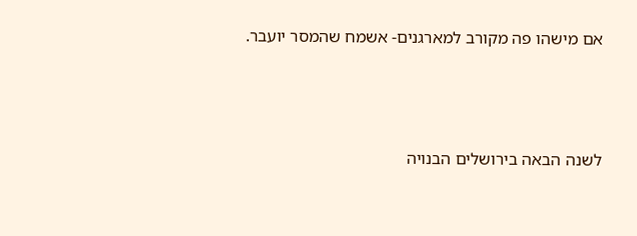אם מישהו פה מקורב למארגנים- אשמח שהמסר יועבר.



לשנה הבאה בירושלים הבנויה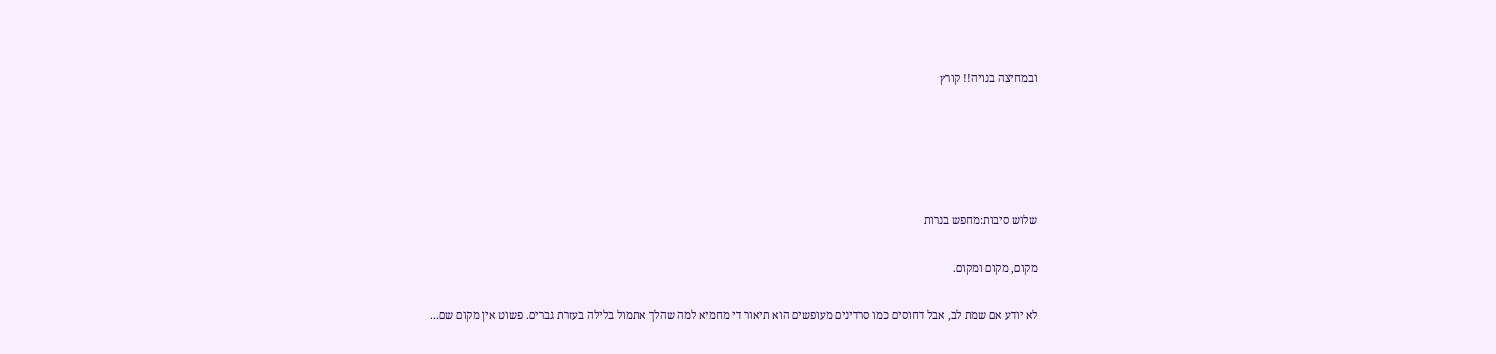ובמחיצה בנויה!! קורץ





שלוש סיבות:מחפש בנרות

מקום, מקום ומקום.

לא יודע אם שמת לב, אבל דחוסים כמו סרדינים מעופשים הוא תיאור די מחמיא למה שהלך אתמול בלילה בעזרת גברים. פשוט אין מקום שם...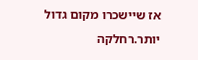אז שיישכרו מקום גדול יותר.רחלקה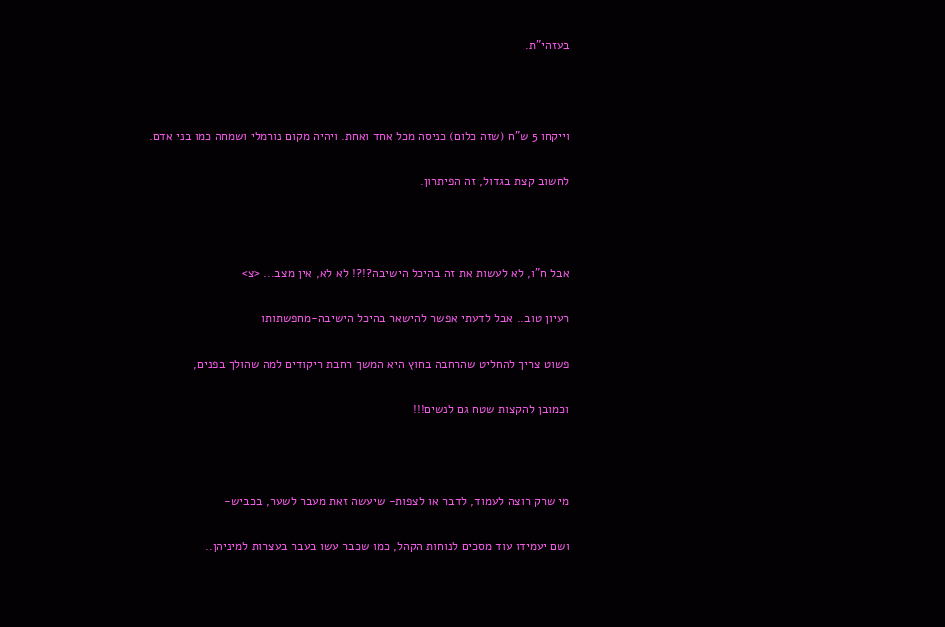בעזהי"ת.



וייקחו 5 ש"ח (שזה כלום) כניסה מכל אחד ואחת. ויהיה מקום נורמלי ושמחה כמו בני אדם.

לחשוב קצת בגדול, זה הפיתרון.



אבל ח"ו, לא לעשות את זה בהיכל הישיבה?!?! לא לא, אין מצב... <צ>

רעיון טוב.. אבל לדעתי אפשר להישאר בהיכל הישיבה-מחפשתותו

פשוט צריך להחליט שהרחבה בחוץ היא המשך רחבת ריקודים למה שהולך בפנים,

וכמובן להקצות שטח גם לנשים!!!



מי שרק רוצה לעמוד, לדבר או לצפות- שיעשה זאת מעבר לשער, בכביש-

ושם יעמידו עוד מסכים לנוחות הקהל, כמו שכבר עשו בעבר בעצרות למיניהן..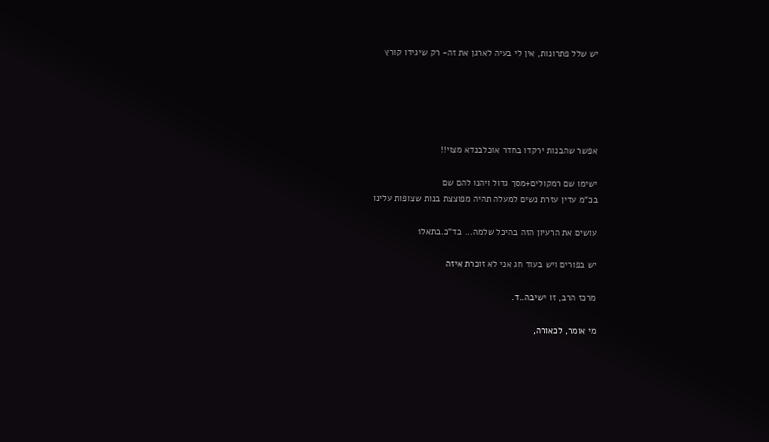יש שלל פתרונות, אין לי בעיה לארגן את זה- רק שיגידו קורץ





אפשר שהבנות ירקדו בחדר אוכלבנדא מצוי!!

ישימו שם רמקולים+מסך גדול ויהנו להם שם
בכ"מ עדין עזרת נשים למעלה תהיה מפוצצת בנות שצופות עלינו

עושים את הרעיון הזה בהיכל שלמה... בד"כ.בתאל1

יש בפורים ויש בעוד חג אני לא זוכרת איזה

מרכז הרב, זו ישיבה..ד.

מי אומר, לכאורה,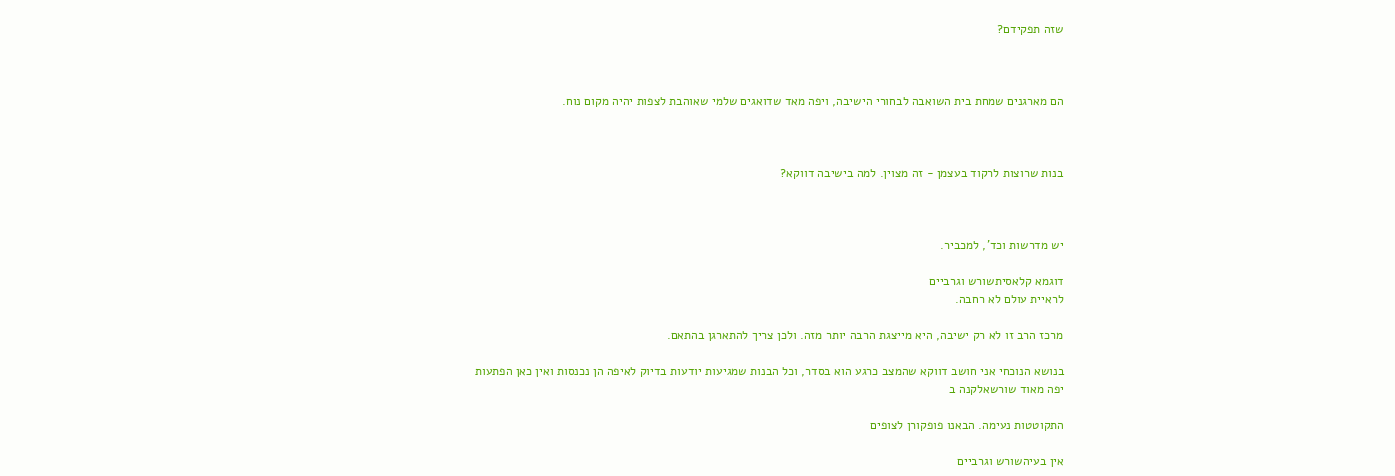שזה תפקידם?



הם מארגנים שמחת בית השואבה לבחורי הישיבה, ויפה מאד שדואגים שלמי שאוהבת לצפות יהיה מקום נוח.



בנות שרוצות לרקוד בעצמן - זה מצוין. למה בישיבה דווקא?



יש מדרשות וכד', למכביר.

דוגמא קלאסיתשורש וגרביים
לראיית עולם לא רחבה.

מרכז הרב זו לא רק ישיבה, היא מייצגת הרבה יותר מזה. ולכן צריך להתארגן בהתאם.

בנושא הנוכחי אני חושב דווקא שהמצב כרגע הוא בסדר, וכל הבנות שמגיעות יודעות בדיוק לאיפה הן נכנסות ואין כאן הפתעות
יפה מאוד שורשאלקנה ב

התקוטטות נעימה. הבאנו פופקורן לצופים

אין בעיהשורש וגרביים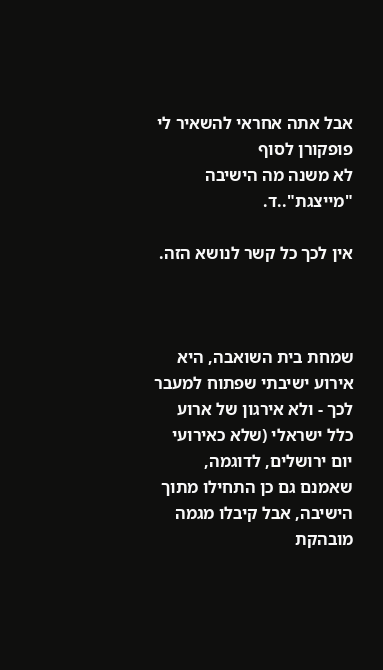אבל אתה אחראי להשאיר לי פופקורן לסוף
לא משנה מה הישיבה "מייצגת"..ד.

אין לכך כל קשר לנושא הזה.



שמחת בית השואבה, היא אירוע ישיבתי שפתוח למעבר לכך - ולא אירגון של ארוע כלל ישראלי (שלא כאירועי יום ירושלים, לדוגמה, שאמנם גם כן התחילו מתוך הישיבה, אבל קיבלו מגמה מובהקת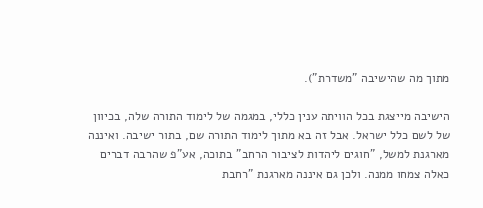מתוך מה שהישיבה "משדרת").

הישיבה מייצגת בכל הוויתה ענין כללי, במגמה של לימוד התורה שלה, בכיוון של לשם כלל ישראל. אבל זה בא מתוך לימוד התורה שם, בתור ישיבה. ואיננה מארגנת למשל, "חוגים ליהדות לציבור הרחב" בתוכה, אע"פ שהרבה דברים כאלה צמחו ממנה. ולכן גם איננה מארגנת "רחבת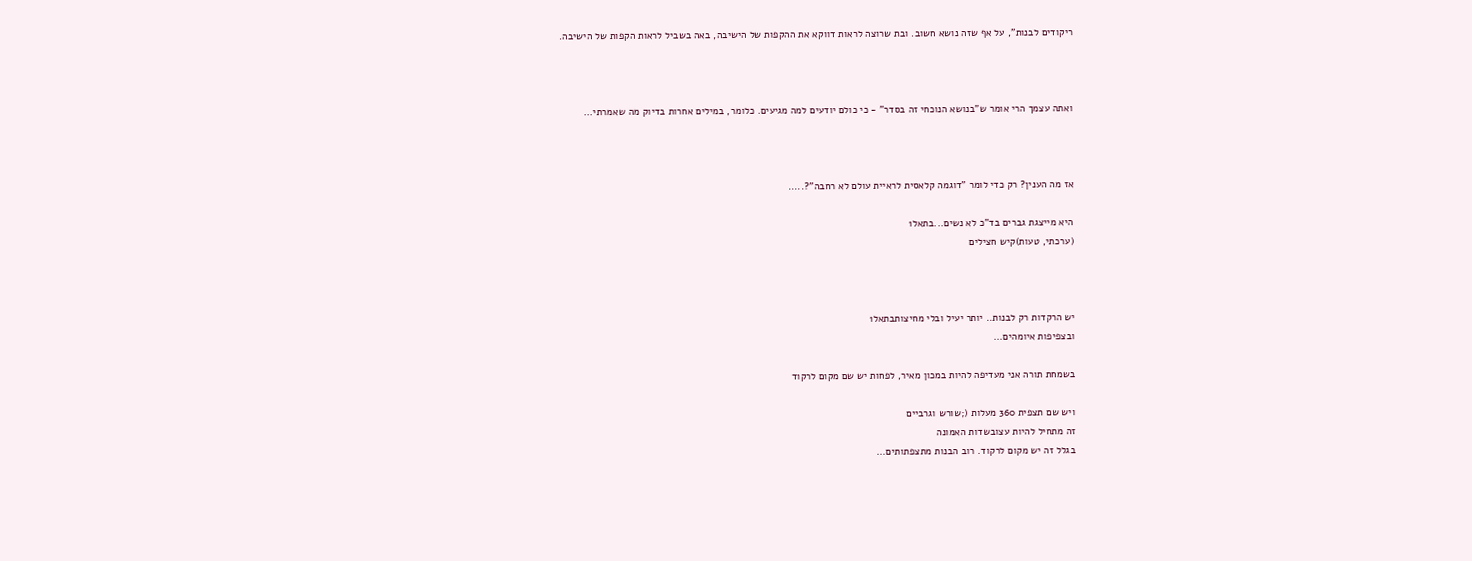ריקודים לבנות", על אף שזה נושא חשוב. ובת שרוצה לראות דווקא את ההקפות של הישיבה, באה בשביל לראות הקפות של הישיבה.



ואתה עצמך הרי אומר ש"בנושא הנוכחי זה בסדר" - כי כולם יודעים למה מגיעים. כלומר, במילים אחרות בדיוק מה שאמרתי...



אז מה הענין? רק כדי לומר "דוגמה קלאסית לראיית עולם לא רחבה"?.....

היא מייצגת גברים בד"כ לא נשים...בתאל1
(ערכתי, טעות)קיש חצילים



יש הרקדות רק לבנות.. יותר יעיל ובלי מחיצותבתאל1
ובצפיפות איומהים...

בשמחת תורה אני מעדיפה להיות במכון מאיר, לפחות יש שם מקום לרקוד

ויש שם תצפית 360 מעלות (;שורש וגרביים
זה מתחיל להיות עצובשדות האמונה
בגלל זה יש מקום לרקוד. רוב הבנות מתצפתותים...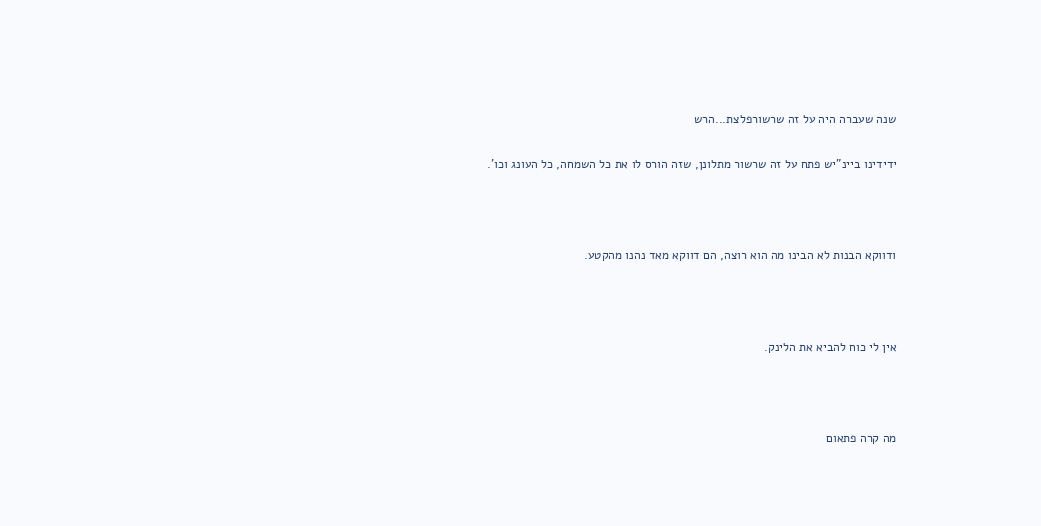שנה שעברה היה על זה שרשורפלצת...הרש

ידידינו ביינ"יש פתח על זה שרשור מתלונן, שזה הורס לו את כל השמחה, כל העונג וכו'.



ודווקא הבנות לא הבינו מה הוא רוצה, הם דווקא מאד נהנו מהקטע.



אין לי כוח להביא את הלינק.



מה קרה פתאום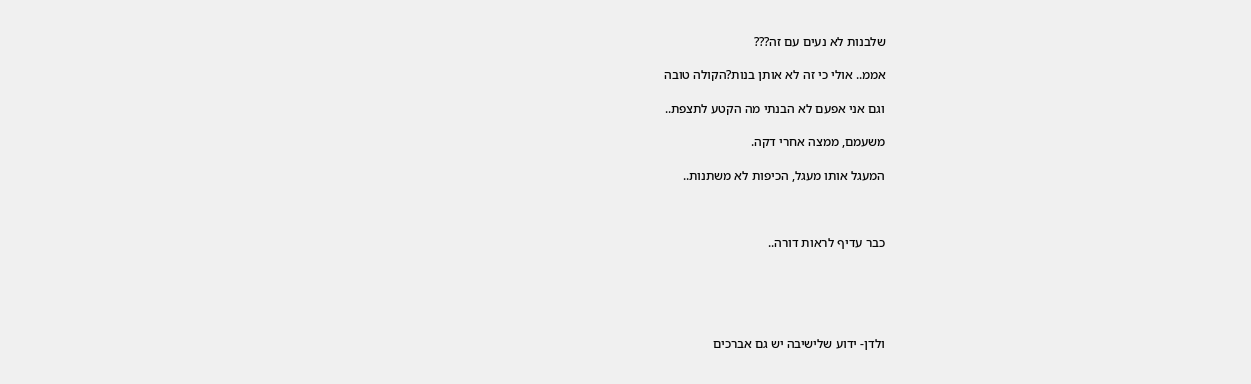שלבנות לא נעים עם זה???

אממ.. אולי כי זה לא אותן בנות?הקולה טובה

וגם אני אפעם לא הבנתי מה הקטע לתצפת..

משעמם, ממצה אחרי דקה.

המעגל אותו מעגל, הכיפות לא משתנות..



כבר עדיף לראות דורה..





ולדן- ידוע שלישיבה יש גם אברכים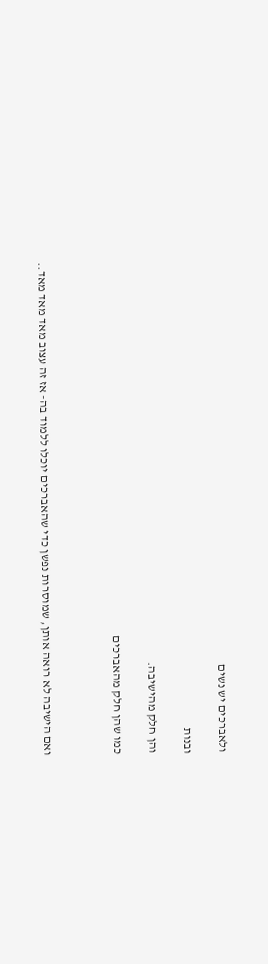ולאברכים יש נשים

ובנות

והן חלק מהישיבה.

כמו שהן חלק מהאברכים



ואם הישיבה לא רואה אותן, שמוסרות נפשן כדי שהאברכים יוכלו ללמוד בה- אז זה עצוב מאד מאד מאד..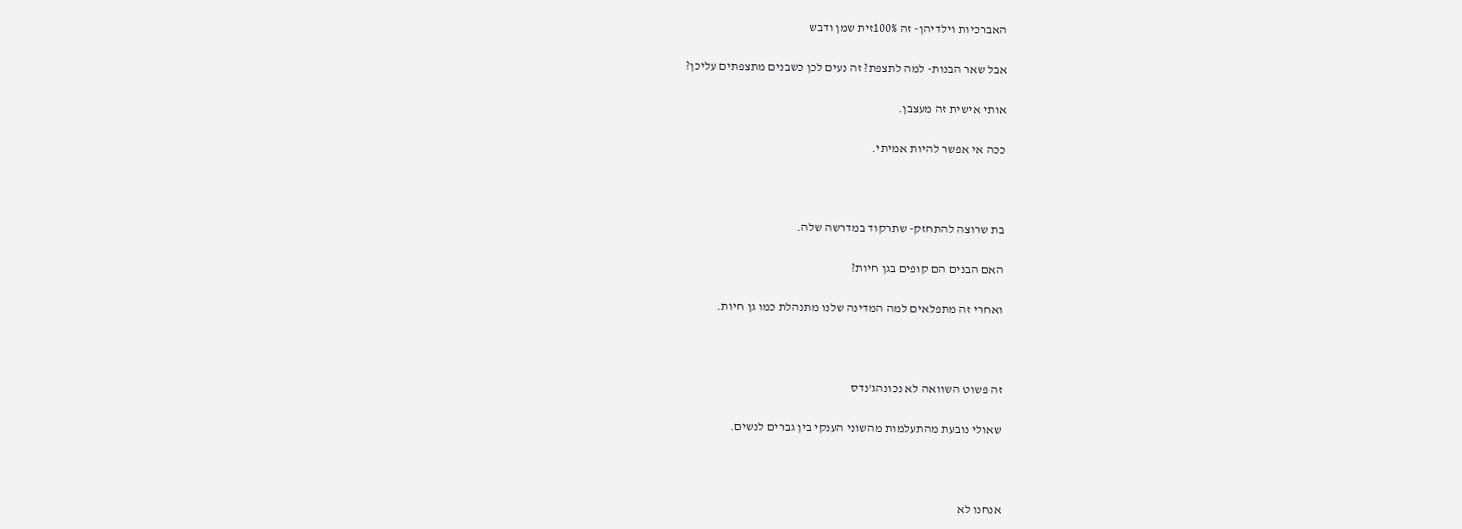האברכיות וילדיהן- זה 100%זית שמן ודבש

אבל שאר הבנות- למה לתצפת? זה נעים לכן כשבנים מתצפתים עליכן?

אותי אישית זה מעצבן.

ככה אי אפשר להיות אמיתי.



בת שרוצה להתחזק- שתרקוד במדרשה שלה.

האם הבנים הם קופים בגן חיות?

ואחרי זה מתפלאים למה המדינה שלנו מתנהלת כמו גן חיות.



זה פשוט השוואה לא נכונהג'נדס

שאולי נובעת מהתעלמות מהשוני הענקי בין גברים לנשים.



אנחנו לא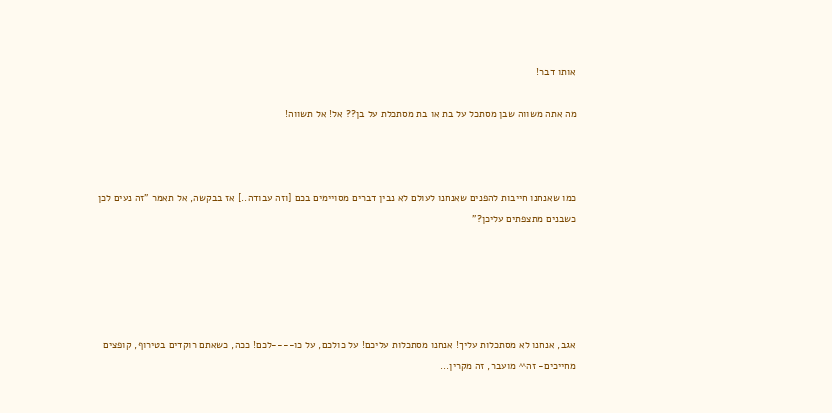אותו דבר!

מה אתה משווה שבן מסתכל על בת או בת מסתכלת על בן?? אל! אל תשווה!



כמו שאנחנו חייבות להפנים שאנחנו לעולם לא נבין דברים מסויימים בכם [וזה עבודה..] אז בבקשה, אל תאמר "זה נעים לכן כשבנים מתצפתים עליכן?"





אגב, אנחנו לא מסתכלות עליך! אנחנו מסתכלות עליכם! על כולכם, על כו----לכם! ככה, כשאתם רוקדים בטירוף, קופצים מחייכים- זה^^ מועבר, זה מקרין...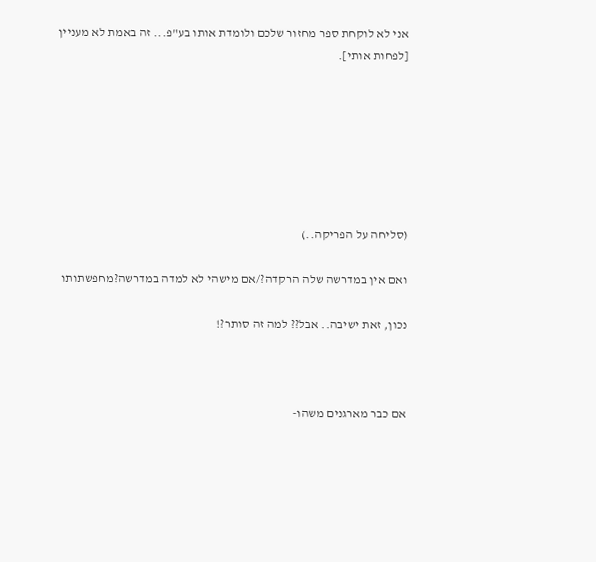אני לא לוקחת ספר מחזור שלכם ולומדת אותו בע"פ... זה באמת לא מעניין [לפחות אותי].







(סליחה על הפריקה..)

ואם אין במדרשה שלה הרקדה?/אם מישהי לא למדה במדרשה?מחפשתותו

נכון, זאת ישיבה.. אבל?? למה זה סותר?!



אם כבר מארגנים משהו-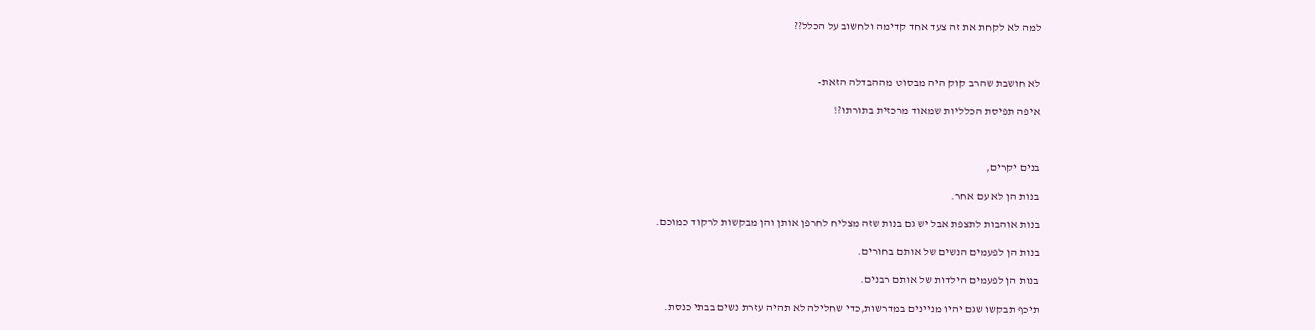למה לא לקחת את זה צעד אחד קדימה ולחשוב על הכלל??



לא חושבת שהרב קוק היה מבסוט מההבדלה הזאת-

איפה תפיסת הכלליות שמאוד מרכזית בתורתו?!



בנים יקרים,

בנות הן לא עם אחר.

בנות אוהבות לתצפת אבל יש גם בנות שזה מצליח לחרפן אותן והן מבקשות לרקוד כמוכם.

בנות הן לפעמים הנשים של אותם בחורים.

בנות הן לפעמים הילדות של אותם רבנים.

תיכף תבקשו שגם יהיו מניינים במדרשות,כדי שחלילה לא תהיה עזרת נשים בבתי כנסת.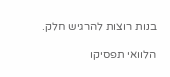בנות רוצות להרגיש חלק.

הלוואי תפסיקו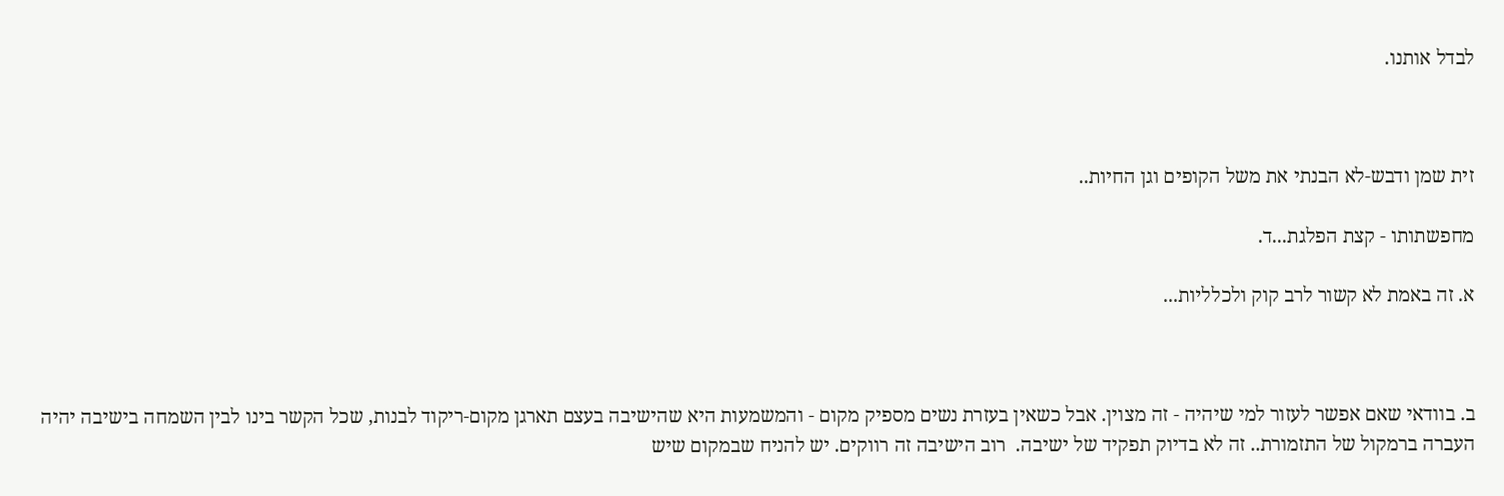לבדל אותנו.



זית שמן ודבש-לא הבנתי את משל הקופים וגן החיות..

מחפשתותו - קצת הפלגת...ד.

א. זה באמת לא קשור לרב קוק ולכלליות...



ב. בוודאי שאם אפשר לעזור למי שיהיה - זה מצוין. אבל כשאין בעזרת נשים מספיק מקום - והמשמעות היא שהישיבה בעצם תארגן מקום-ריקוד לבנות, שכל הקשר בינו לבין השמחה בישיבה יהיה העברה ברמקול של התזמורת.. זה לא בדיוק תפקיד של ישיבה.  רוב הישיבה זה רווקים. יש להניח שבמקום שיש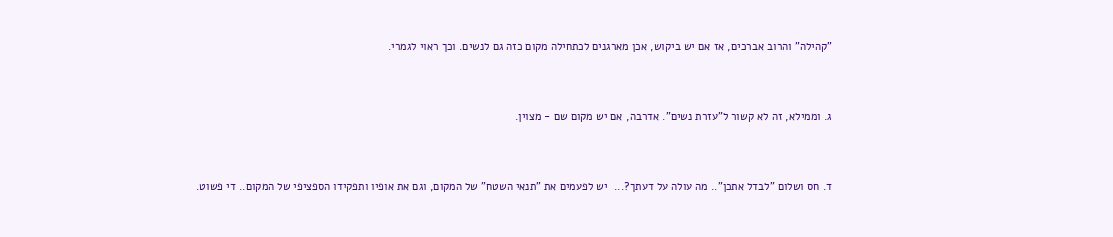"קהילה" והרוב אברכים, אז אם יש ביקוש, אכן מארגנים לכתחילה מקום כזה גם לנשים. וכך ראוי לגמרי.



ג. וממילא, זה לא קשור ל"עזרת נשים". אדרבה, אם יש מקום שם - מצוין.



ד. חס ושלום "לבדל אתכן".. מה עולה על דעתך?...  יש לפעמים את "תנאי השטח" של המקום, וגם את אופיו ותפקידו הספציפי של המקום.. די פשוט.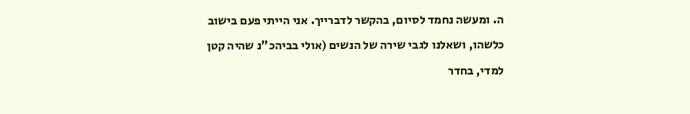ה. ומעשה נחמד לסיום, בהקשר לדברייך. אני הייתי פעם בישוב כלשהו, ושאלנו לגבי שירה של הנשים (אולי בביהכ"נ שהיה קטן למדי, בחדר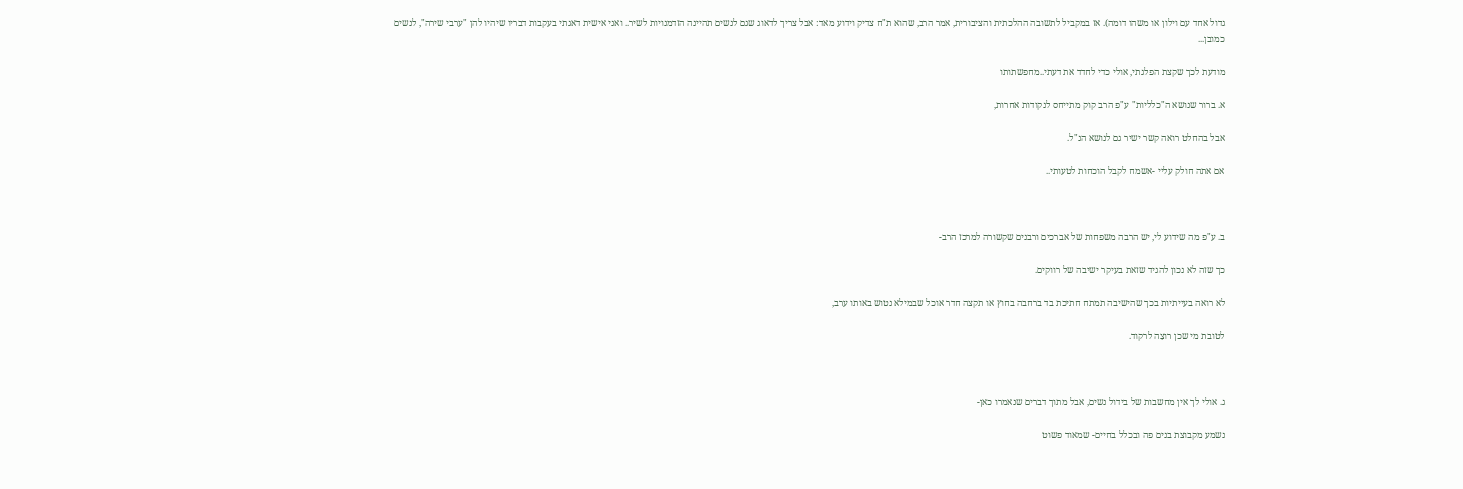גדול אחד עם וילון או משהו דומה). אז במקביל לתשובה ההלכתית והציבורית, אמר הרב, שהוא ת"ח צדיק וידוע מאד: אבל צריך לדאוג שגם לנשים תהיינה הזדמנויות לשיר.. ואני אישית דאגתי בעקבות דבריו שיהיו להן "ערבי שירה", לנשים כמובן...

מודעת לכך שקצת הפלגתי, אולי כדי לחדד את דעתי..מחפשתותו

א. ברור שנושא ה"כלליות" ע"פ הרב קוק מתייחס לנקודות אחרות,

אבל בהחלט רואה קשר ישיר גם לנושא הנ"ל.

אם אתה חולק עליי -אשמח לקבל הוכחות לטעותי..



ב. ע"פ מה שידוע לי, יש הרבה משפחות של אברכים ורבנים שקשורה למרכז הרב-

כך שזה לא נכון להגיד שזאת בעיקר ישיבה של רווקים.

לא רואה בעייתיות בכך שהישיבה תמתח חתיכת בד ברחבה בחוץ או תקצה חדר אוכל שבמילא נטוש באותו ערב,

לטובת מי שכן רוצַה לרקוד.



ג. אולי לך אין מחשבות של בידול נשים, אבל מתוך דברים שנאמרו כאן-

נשמע מקבוצת בנים פה ובכלל בחיים- שמאוד פשוט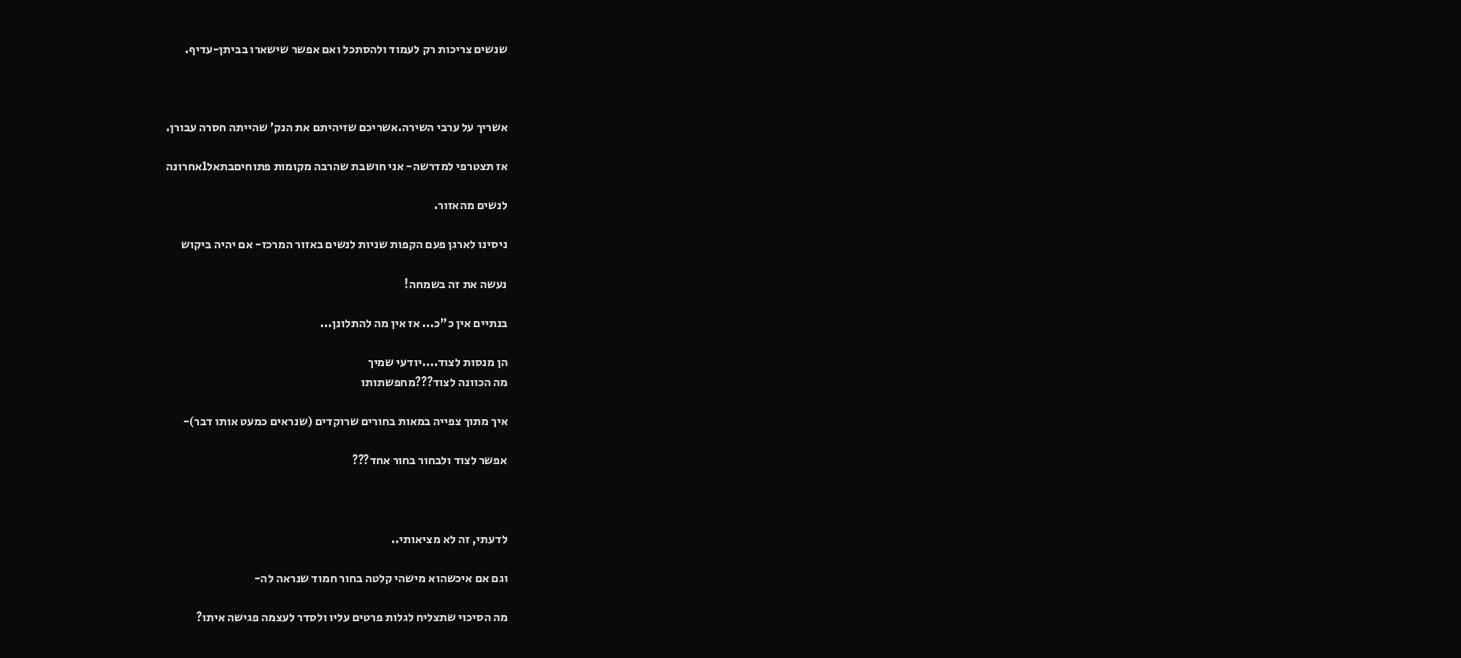שנשים צריכות רק לעמוד ולהסתכל ואם אפשר שישארו בביתן-עדיף.



אשריך על ערבי השירה.אשריכם שזיהיתם את הנק' שהייתה חסרה עבורן.

אז תצטרפי למדרשה- אני חושבת שהרבה מקומות פתוחיםבתאל1אחרונה

לנשים מהאזור.

ניסינו לארגן פעם הקפות שניות לנשים באזור המרכז- אם יהיה ביקוש

נעשה את זה בשמחה!

בנתיים אין כ"כ... אז אין מה להתלונן...

הן מנסות לצוד....יודעי שמיך
מה הכוונה לצוד???מחפשתותו

איך מתוך צפייה במאות בחורים שרוקדים (שנראים כמעט אותו דבר)-

אפשר לצוד ולבחור בחור אחד???



לדעתי, זה לא מציאותי..

וגם אם איכשהוא מישהי קלטה בחור חמוד שנראה לה-

מה הסיכוי שתצליח לגלות פרטים עליו ולסדר לעצמה פגישה איתו?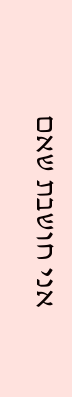אני חושבת שאם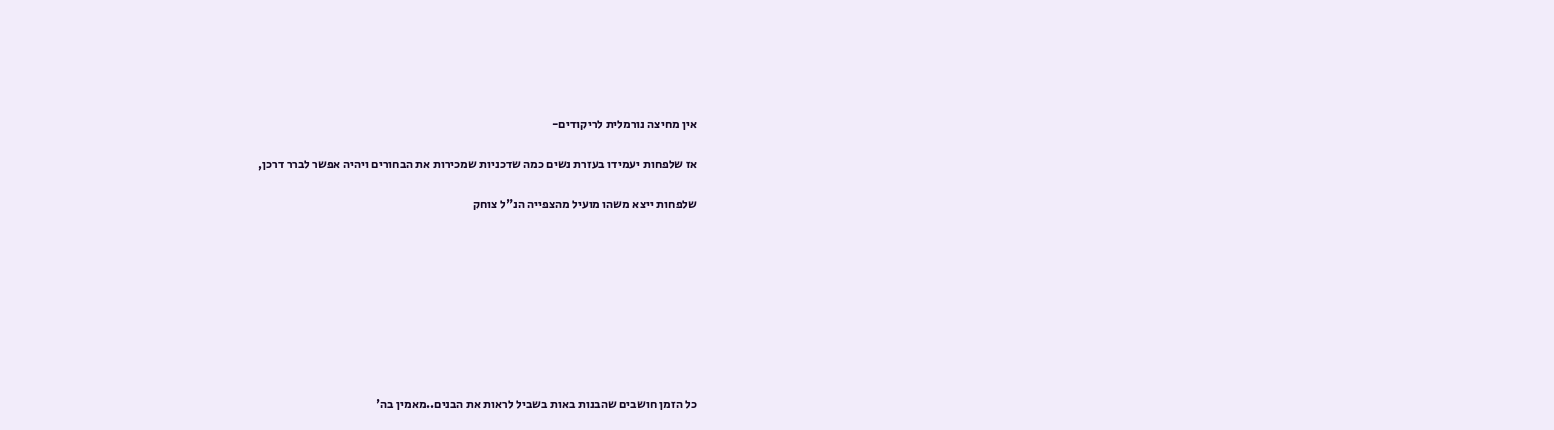אין מחיצה נורמלית לריקודים-

אז שלפחות יעמידו בעזרת נשים כמה שדכניות שמכירות את הבחורים ויהיה אפשר לברר דרכן,

שלפחות ייצא משהו מועיל מהצפייה הנ"ל צוחק









כל הזמן חושבים שהבנות באות בשביל לראות את הבנים..מאמין בה'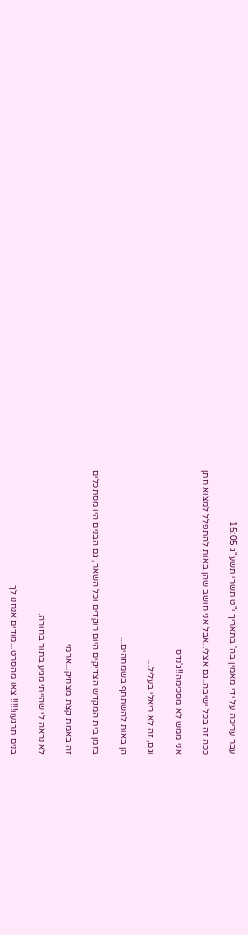עבר עריכה על ידי מאמין בה' בתאריך י"ט תשרי תשע"ג 15:05

ככה זה בכל ישיבה..גם אצלי..אבל אני חושב שהן באות להתפלל למצוא חתן

אני ממש לא מסכימה!!ג'נדס

וגם, זה לא ריאלי בעליל...

הן באות להשתתף בשמחהים...

בזמן בית המקדש הצדיקים היום רוקדים וכל השאר, גם הבנים היו מסתכלים

זה באמת קצת מצחיק...ארמי

לא נראה לי שהייתי מגיע בתור בחורה.

בנים תרגעוו!!!!! צאו מהסרט...מודים אנחנו לך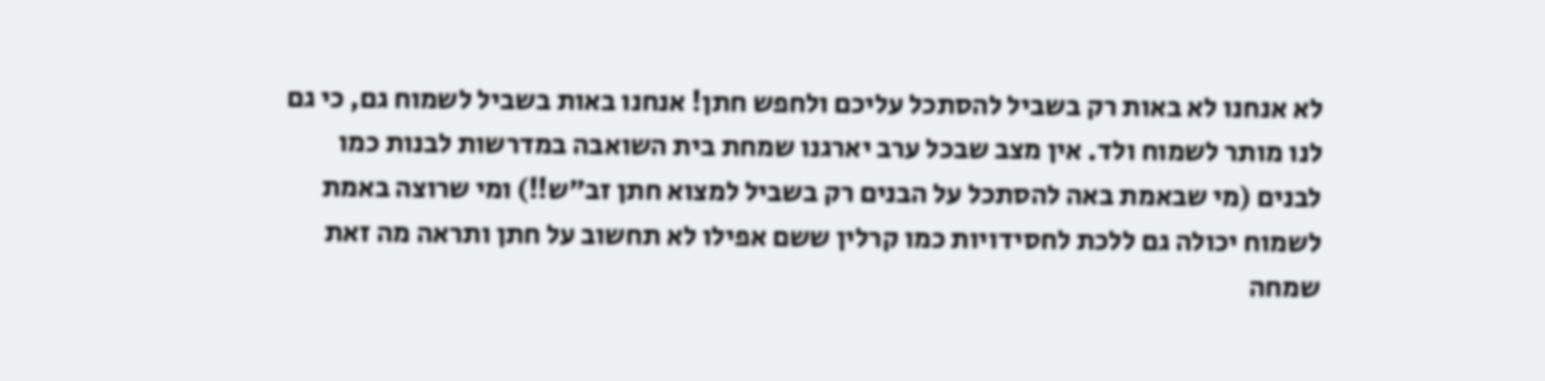לא אנחנו לא באות רק בשביל להסתכל עליכם ולחפש חתן! אנחנו באות בשביל לשמוח גם, כי גם לנו מותר לשמוח ולד. אין מצב שבכל ערב יארגנו שמחת בית השואבה במדרשות לבנות כמו לבנים (מי שבאמת באה להסתכל על הבנים רק בשביל למצוא חתן זב״ש!!) ומי שרוצה באמת לשמוח יכולה גם ללכת לחסידויות כמו קרלין ששם אפילו לא תחשוב על חתן ותראה מה זאת שמחה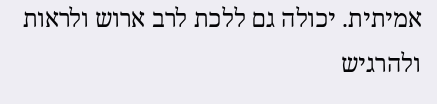אמיתית. יכולה גם ללכת לרב ארוש ולראות ולהרגיש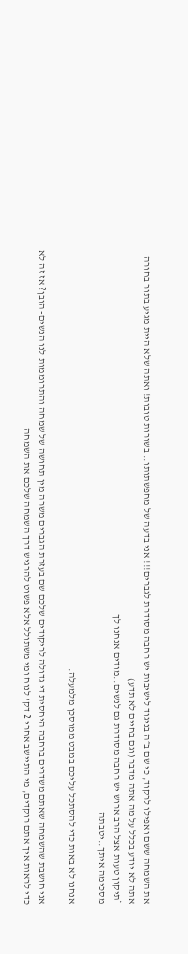את השמחה ששם ואפילו לרקוד, כי שם ב״ה בניגוד לישיבות יש רחבה מסודרת לגברים!!! אני בדעה של מחפשתותו.. בשורות טובות! ואתה שלא היית מגיע בתור בחורה אתה לא יודע בכלל על מה אתה מדבר (וגם בחיים לא תדע)
*תיקון טעות אצל הרב ארוש יש רחבה מסודרת גם לנשים..מודים אנחנו לך
מסכימה איתך..יטבתה

אנחנו לא באות כדי להסתכל עליכם במבט ממוסכן מלמעלה.

אני חושבת שהשמחה שאתם משדרים ברחבה היחסית די גדולה לריקודים שלכם שם בעזרת הגברים משרה מין תחושה של שמחה והתרוממות לנו הנשים- הובן? אז זה לא כדי לראות איך אתם רוקדים, מי התיישב אחרי 2 דק' לנוח ומי משתולל אלא פשוט להרגיש דרך השמחה שלכם את השמחה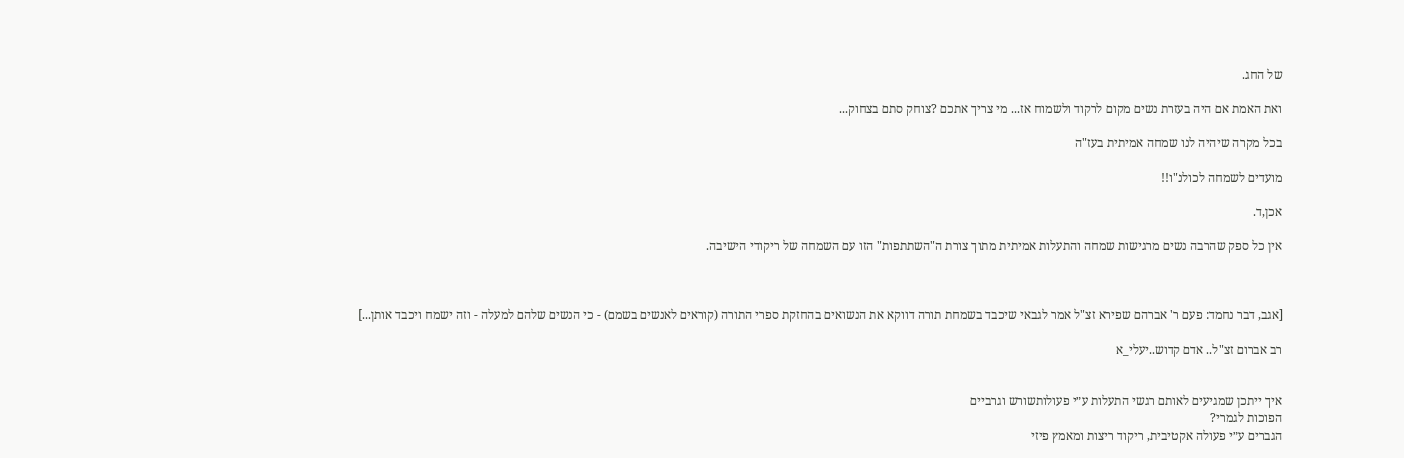של החג.

ואת האמת אם היה בעזרת נשים מקום לרקוד ולשמוח אז... מי צריך אתכם ?צוחק סתם בצחוק...

בכל מקרה שיהיה לנו שמחה אמיתית בעז"ה

מועדים לשמחה לכולנ"ו!!

אכן,ד.

אין כל ספק שהרבה נשים מרגישות שמחה והתעלות אמיתית מתוך צורת ה"השתתפות" הזו עם השמחה של ריקודי הישיבה.



[אגב, דבר נחמד: פעם ר' אברהם שפירא זצ"ל אמר לגבאי שיכבד בשמחת תורה דווקא את הנשואים בהחזקת ספרי התורה (קוראים לאנשים בשמם) - כי הנשים שלהם למעלה - וזה ישמח ויכבד אותן...]

רב אברום זצ"ל.. אדם קדוש..יעלי_א


איך ייתכן שמגיעים לאותם רגשי התעלות ע״י פעולותשורש וגרביים
הפוכות לגמרי?
הגברים ע״י פעולה אקטיבית, ריקוד ריצות ומאמץ פיזי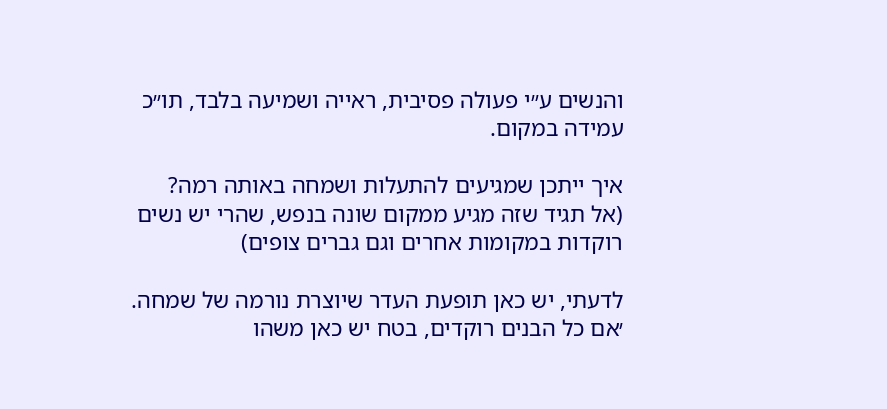והנשים ע״י פעולה פסיבית, ראייה ושמיעה בלבד, תו״כ עמידה במקום.

איך ייתכן שמגיעים להתעלות ושמחה באותה רמה?
(אל תגיד שזה מגיע ממקום שונה בנפש, שהרי יש נשים רוקדות במקומות אחרים וגם גברים צופים)

לדעתי, יש כאן תופעת העדר שיוצרת נורמה של שמחה.
׳אם כל הבנים רוקדים, בטח יש כאן משהו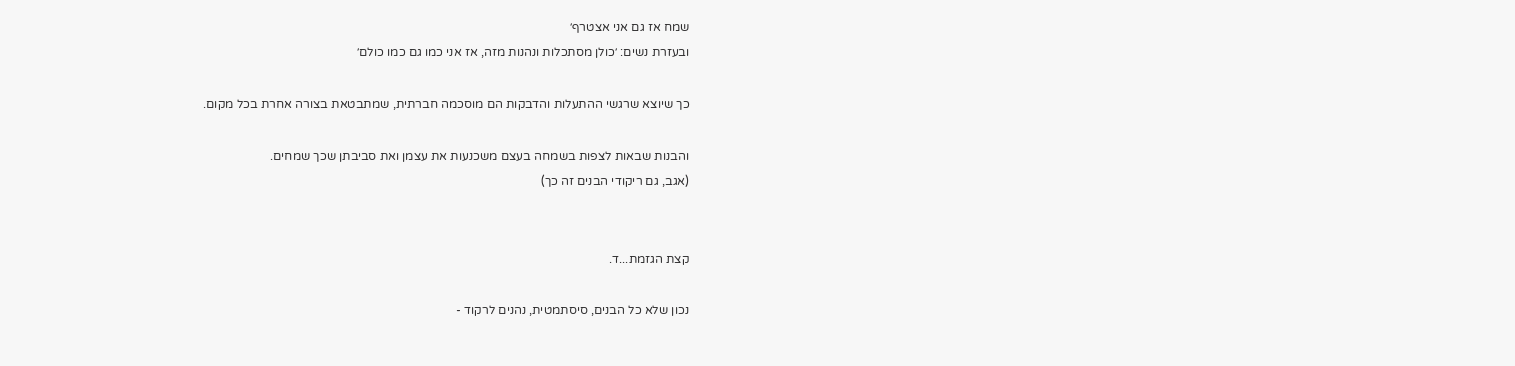שמח אז גם אני אצטרף׳
ובעזרת נשים: ׳כולן מסתכלות ונהנות מזה, אז אני כמו גם כמו כולם׳

כך שיוצא שרגשי ההתעלות והדבקות הם מוסכמה חברתית, שמתבטאת בצורה אחרת בכל מקום.

והבנות שבאות לצפות בשמחה בעצם משכנעות את עצמן ואת סביבתן שכך שמחים.
(אגב, גם ריקודי הבנים זה כך)


קצת הגזמת...ד.

נכון שלא כל הבנים, סיסתמטית, נהנים לרקוד -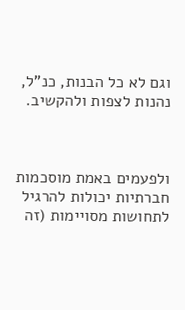וגם לא כל הבנות, כנ"ל, נהנות לצפות ולהקשיב.



ולפעמים באמת מוסכמות חברתיות יכולות להרגיל לתחושות מסויימות (זה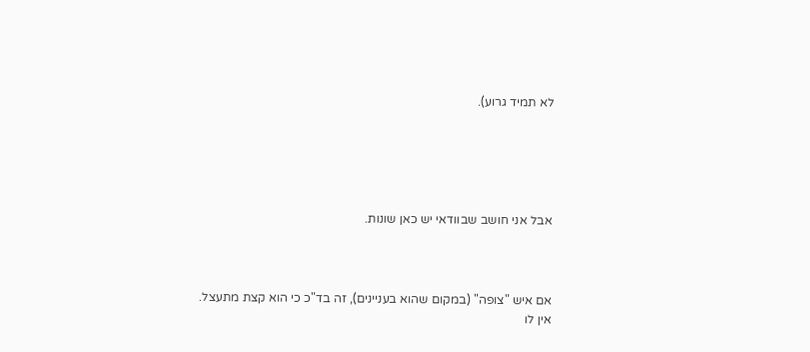לא תמיד גרוע).





אבל אני חושב שבוודאי יש כאן שונות.



אם איש "צופה" (במקום שהוא בעניינים), זה בד"כ כי הוא קצת מתעצל. אין לו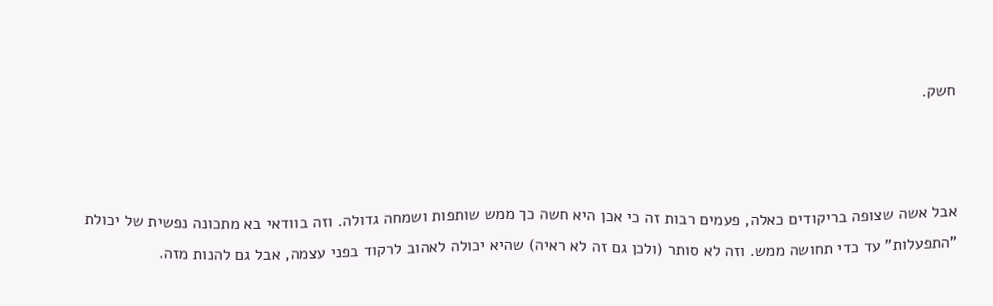חשק.



אבל אשה שצופה בריקודים כאלה, פעמים רבות זה כי אכן היא חשה כך ממש שותפות ושמחה גדולה. וזה בוודאי בא מתכונה נפשית של יכולת "התפעלות" עד כדי תחושה ממש. וזה לא סותר (ולכן גם זה לא ראיה) שהיא יכולה לאהוב לרקוד בפני עצמה, אבל גם להנות מזה.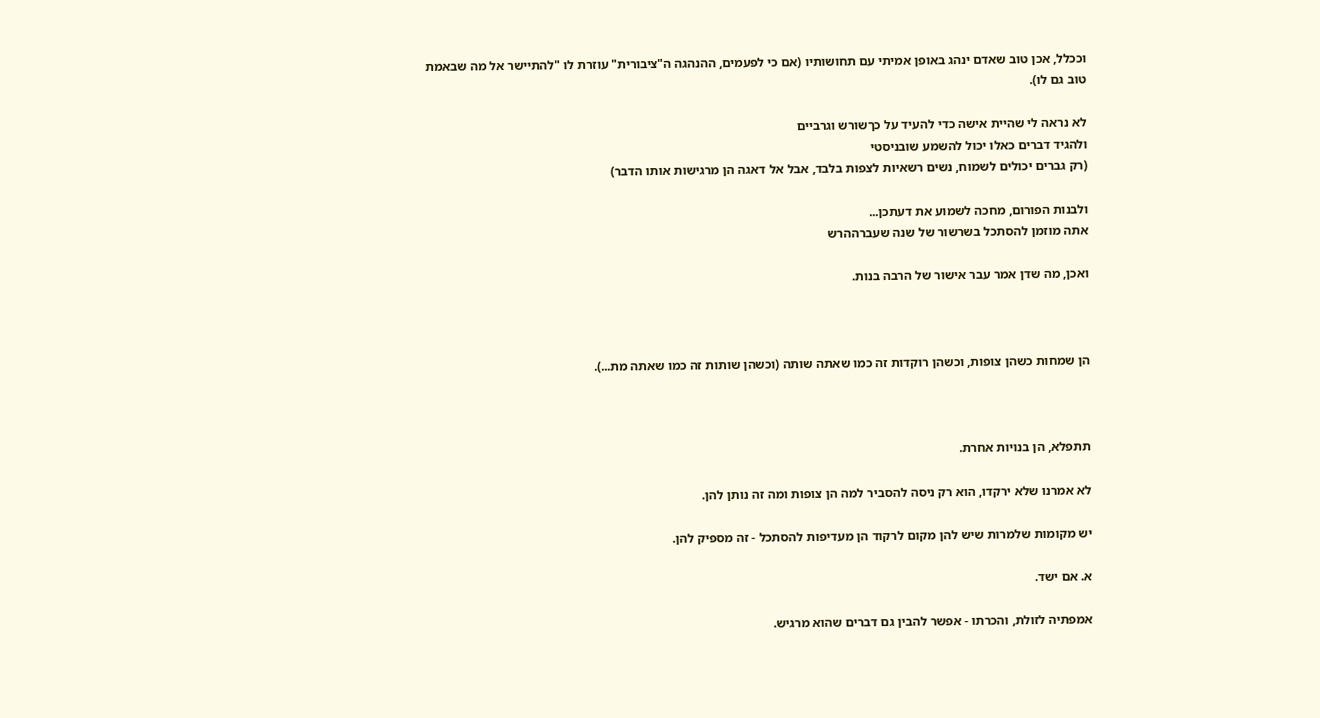וככלל, אכן טוב שאדם ינהג באופן אמיתי עם תחושותיו (אם כי לפעמים, ההנהגה ה"ציבורית" עוזרת לו "להתיישר אל מה שבאמת טוב גם לו).

לא נראה לי שהיית אישה כדי להעיד על כךשורש וגרביים
ולהגיד דברים כאלו יכול להשמע שובניסטי
(רק גברים יכולים לשמוח, נשים רשאיות לצפות בלבד, אבל אל דאגה הן מרגישות אותו הדבר)

ולבנות הפורום, מחכה לשמוע את דעתכן...
אתה מוזמן להסתכל בשרשור של שנה שעברההרש

ואכן, מה שדן אמר עבר אישור של הרבה בנות.



הן שמחות כשהן צופות, וכשהן רוקדות זה כמו שאתה שותה (וכשהן שותות זה כמו שאתה מת...).



תתפלא, הן בנויות אחרת.

לא אמרנו שלא ירקדו, הוא רק ניסה להסביר למה הן צופות ומה זה נותן להן.

יש מקומות שלמרות שיש להן מקום לרקוד הן מעדיפות להסתכל - זה מספיק להן.

א. אם ישד.

אמפתיה לזולת, והכרתו - אפשר להבין גם דברים שהוא מרגיש.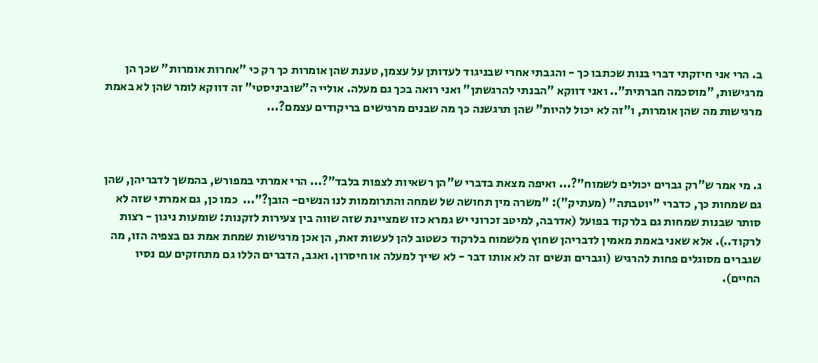ב. הרי אני חיזקתי דברי בנות שכתבו כך - והגבתי אחרי שבניגוד לעדותן על עצמן, טענת שהן אומרות כך רק כי "אחרות אומרות" שכך הן מרגישות, "מוסכמה חברתית".. ואני דווקא "הבנתי להרגשתן" ואני רואה בכך גם מעלה. אוליי ה"שוביניסטי" זה דווקא לומר שהן לא באמת מרגישות מה שהן אומרות, ו"זה לא יכול להיות" שהן תרגשנה כך מה שבנים מרגישים בריקודים עצמם?...



ג. מי אמר ש"רק גברים יכולים לשמוח"?... ואיפה מצאת בדברי ש"הן רשאיות לצפות בלבד"?... הרי אמרתי במפורש, בהמשך לדבריהן, שהן גם שמחות כך, כדברי "יוטבתה" (מעתיק"): "משרה מין תחושה של שמחה והתרוממות לנו הנשים- הובן?"...  כמו כן, גם אמרתי שזה לא סותר שבנות שמחות גם בלרקוד בפועל (אדרבה, למיטב זכרוני יש גמרא כזו שמציינת שזה שווה בין צעירות לזקנות: שומעות ניגון - רצות לרקוד..). אלא שאני באמת מאמין לדבריהן שחוץ מלשמוח בלרקוד כשטוב להן לעשות זאת, הן אכן מרגישות שמחת אמת גם בצפיה הזו, מה שגברים מסוגלים פחות להרגיש (וגברים ונשים זה לא אותו דבר - לא שייך למעלה או חיסרון. ואגב, הדברים הללו גם מתחזקים עם נסיו החיים).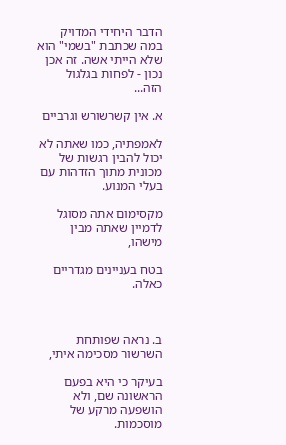הדבר היחידי המדויק במה שכתבת "בשמי" הוא שלא הייתי אשה. זה אכן נכון - לפחות בגלגול הזה...

א. אין קשרשורש וגרביים

לאמפתיה, כמו שאתה לא יכול להבין רגשות של מכונית מתוך הזדהות עם בעלי המנוע.

מקסימום אתה מסוגל לדמיין שאתה מבין מישהו,

בטח בעניינים מגדריים כאלה.



ב. נראה שפותחת השרשור מסכימה איתי,

בעיקר כי היא בפעם הראשונה שם, ולא הושפעה מרקע של מוסכמות.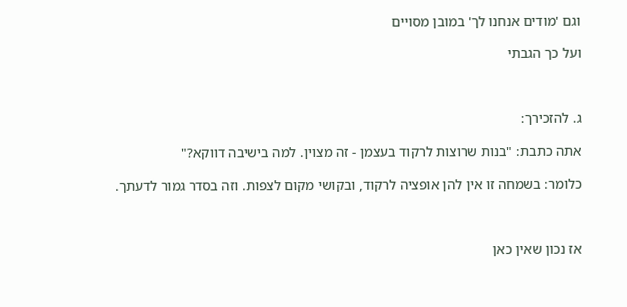וגם 'מודים אנחנו לך' במובן מסויים

ועל כך הגבתי



ג. להזכירך:

אתה כתבת: "בנות שרוצות לרקוד בעצמן - זה מצוין. למה בישיבה דווקא?"

כלומר: בשמחה זו אין להן אופציה לרקוד, ובקושי מקום לצפות. וזה בסדר גמור לדעתך.



אז נכון שאין כאן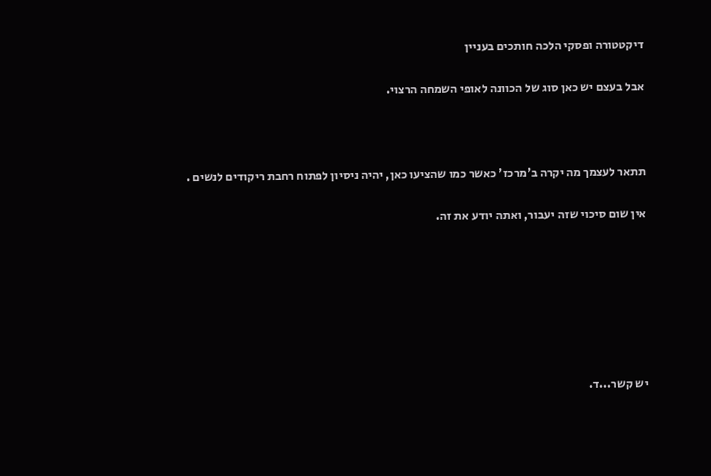דיקטטורה ופסקי הלכה חותכים בעניין

אבל בעצם יש כאן סוג של הכוונה לאופי השמחה הרצוי.



תתאר לעצמך מה יקרה ב'מרכז' כאשר כמו שהציעו כאן, יהיה ניסיון לפתוח רחבת ריקודים לנשים .

אין שום סיכוי שזה יעבור, ואתה יודע את זה.







יש קשר...ד.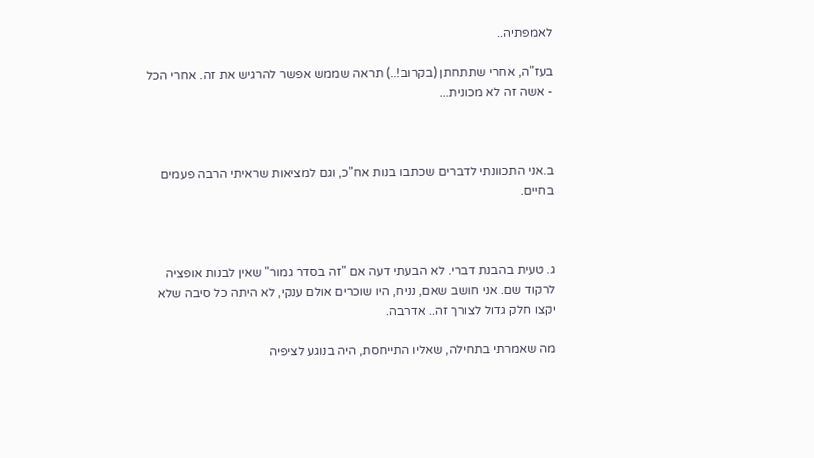לאמפתיה..

בעז"ה, אחרי שתתחתן (בקרוב!..) תראה שממש אפשר להרגיש את זה. אחרי הכל - אשה זה לא מכונית...



ב.אני התכוונתי לדברים שכתבו בנות אח"כ, וגם למציאות שראיתי הרבה פעמים בחיים.



ג. טעית בהבנת דברי. לא הבעתי דעה אם "זה בסדר גמור" שאין לבנות אופציה לרקוד שם. אני חושב שאם, נניח, היו שוכרים אולם ענקי, לא היתה כל סיבה שלא יקצו חלק גדול לצורך זה.. אדרבה.

מה שאמרתי בתחילה, שאליו התייחסת, היה בנוגע לציפיה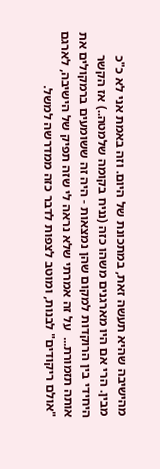מהישיבה שהיא תעשה זאת, במתכונת של היום. וזה באמת אני לא כ"כ מבין. הרי אם היו מארגנים משהו כזה (נניח בקומה שלמטה..) אז הקשר היחידי בין הרוקדות למקום שהן נמצאות - היה זה ששומעים ברמקולים את אותה תזמורת...  על זה אמרתי שלא נראה לי שזה תפיק של הישיבה, לארגם "אולם ריקודים" לבנות, ומוטב לצפות לדבר כזה ממדרשה למשל.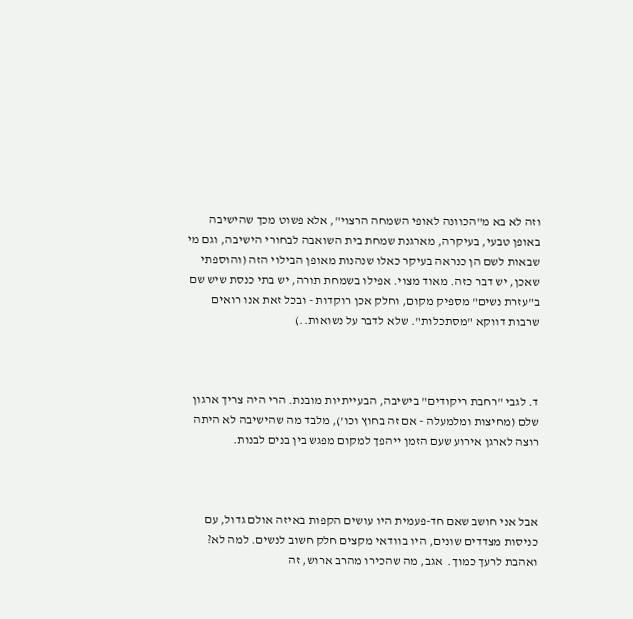וזה לא בא מ"הכוונה לאופי השמחה הרצוי", אלא פשוט מכך שהישיבה באופן טבעי, בעיקרה, מארגנת שמחת בית השואבה לבחורי הישיבה, וגם מי שבאות לשם הן כנראה בעיקר כאלו שנהנות מאופן הבילוי הזה (והוספתי שאכן, יש דבר כזה. מאוד מצוי. אפילו בשמחת תורה, יש בתי כנסת שיש שם ב"עזרת נשים" מספיק מקום, וחלק אכן רוקדות - ובכל זאת אנו רואים שרבות דווקא "מסתכלות". שלא לדבר על נשואות..)



ד. לגבי "רחבת ריקודים" בישיבה, הבעייתיות מובנת. הרי היה צריך ארגון שלם (מחיצות ומלמעלה - אם זה בחוץ וכו'), מלבד מה שהישיבה לא היתה רוצה לארגן אירוע שעם הזמן ייהפך למקום מפגש בין בנים לבנות.



אבל אני חושב שאם חד-פעמית היו עושים הקפות באיזה אולם גדול, עם כניסות מצדדים שונים, היו בוודאי מקצים חלק חשוב לנשים. למה לא? ואהבת לרעך כמוך.  אגב, מה שהכירו מהרב ארוש, זה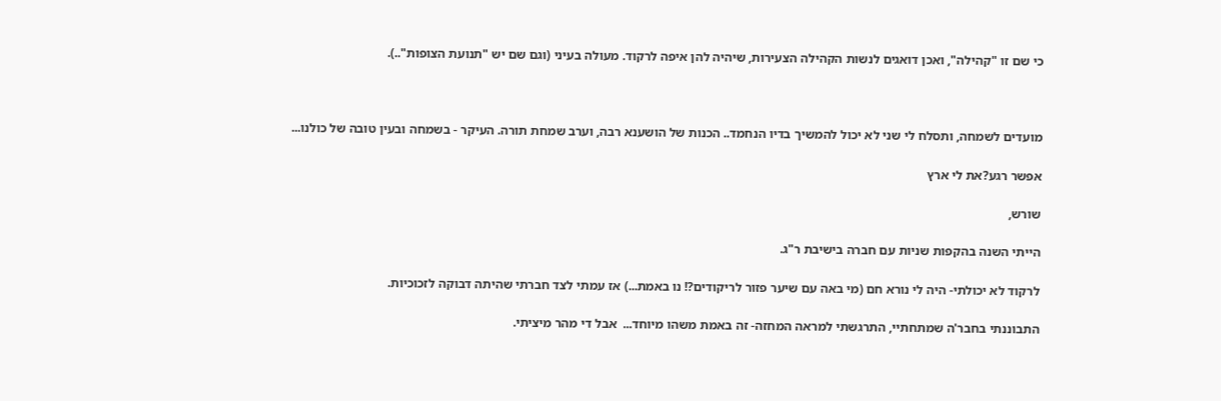כי שם זו "קהילה", ואכן דואגים לנשות הקהילה הצעירות, שיהיה להן איפה לרקוד. מעולה בעיני (וגם שם יש "תנועת הצופות"..).



מועדים לשמחה, ותסלח לי שני לא יכול להמשיך בדיו הנחמד.. הכנות של הושענא רבה, וערב שמחת תורה. העיקר - בשמחה ובעין טובה של כולנו...

אפשר רגע?את לי ארץ

שורש,

הייתי השנה בהקפות שניות עם חברה בישיבת ר"ג.

לרקוד לא יכולתי- היה לי נורא חם (מי באה עם שיער פזור לריקודים?! נו באמת...) אז עמתי לצד חברתי שהיתה דבוקה לזכוכיות.

התבוננתי בחבר'ה שמתחתיי, התרגשתי למראה המחזה- זה באמת משהו מיוחד...  אבל די מהר מיציתי.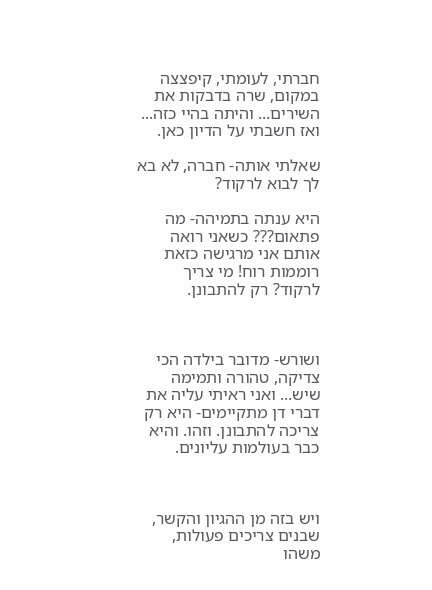חברתי, לעומתי, קיפצצה במקום, שרה בדבקות את השירים... והיתה בהיי כזה... ואז חשבתי על הדיון כאן.

שאלתי אותה- חברה, לא בא לך לבוא לרקוד?

היא ענתה בתמיהה- מה פתאום??? כשאני רואה אותם אני מרגישה כזאת רוממות רוח! מי צריך לרקוד? רק להתבונן.



ושורש- מדובר בילדה הכי צדיקה, טהורה ותמימה שיש... ואני ראיתי עליה את דברי דן מתקיימים- היא רק צריכה להתבונן. וזהו. והיא כבר בעולמות עליונים.



ויש בזה מן ההגיון והקשר, שבנים צריכים פעולות, משהו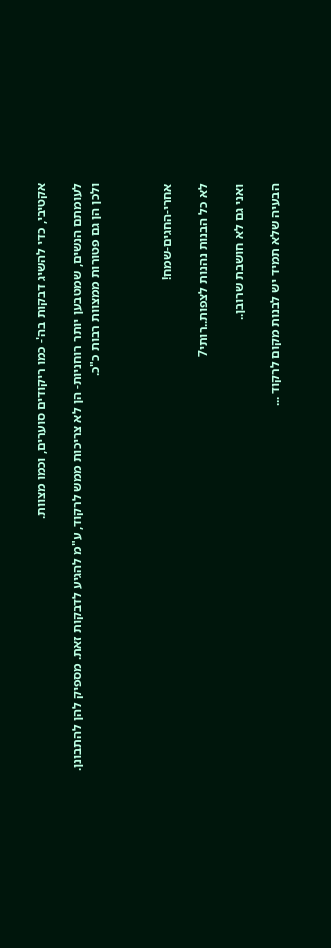אקטיבי, כדי להשיג דבקות בה'- כמו ריקודים סוערים, וכמו מצוות.

לעומתם הנשים, שמטבען יותר רוחניות- הן לא צריכות ממש לרקוד, ע"מ להגיע לדבקות זאת. מספיק להן להתבונן. ולכן הן גם פטורות ממצוות רבות כ"כ.



אחרי-החגים-שמח!

לא כל הבנות נהנות לצפות..רותי7

ואני גם לא חושבת שרובן..

הבעיה שלא תמיד יש לבנות מקום לרקוד ...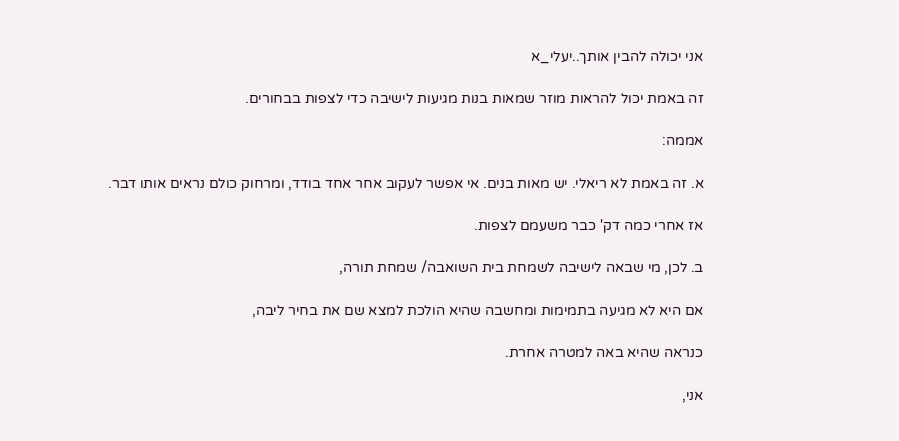אני יכולה להבין אותך..יעלי_א

זה באמת יכול להראות מוזר שמאות בנות מגיעות לישיבה כדי לצפות בבחורים.

אממה:

א. זה באמת לא ריאלי. יש מאות בנים. אי אפשר לעקוב אחר אחד בודד, ומרחוק כולם נראים אותו דבר.

אז אחרי כמה דק' כבר משעמם לצפות.

ב. לכן, מי שבאה לישיבה לשמחת בית השואבה/ שמחת תורה,

אם היא לא מגיעה בתמימות ומחשבה שהיא הולכת למצא שם את בחיר ליבה,

כנראה שהיא באה למטרה אחרת.

אני,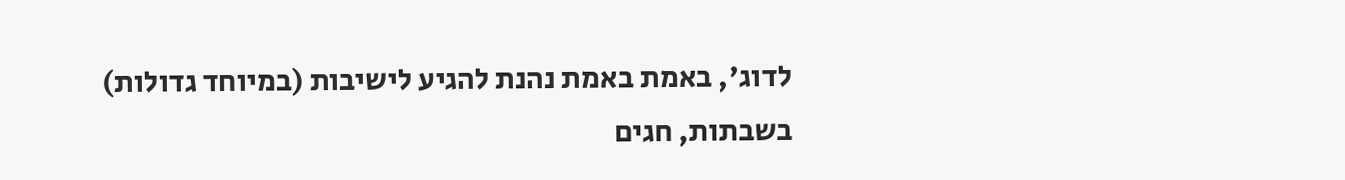לדוג', באמת באמת נהנת להגיע לישיבות (במיוחד גדולות) בשבתות, חגים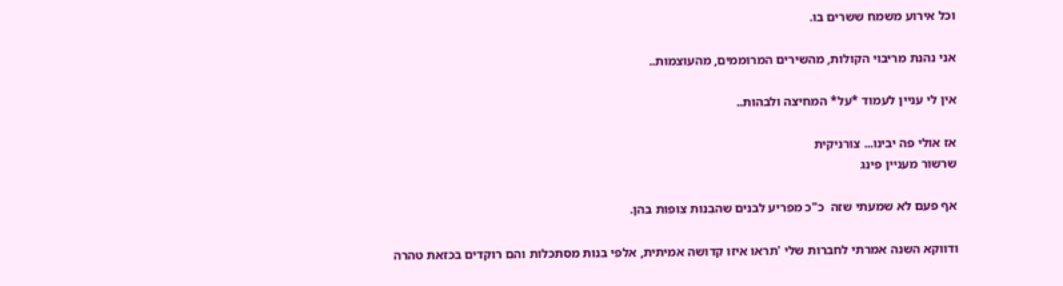וכל אירוע משמח ששרים בו.

אני נהנת מריבוי הקולות, מהשירים המרוממים, מהעוצמות..

אין לי עניין לעמוד *על* המחיצה ולבהות..

אז אולי פה יבינו... צורניקית
שרשור מעניין פינג

אף פעם לא שמעתי שזה  כ"כ מפריע לבנים שהבנות צופות בהן.

ודווקא השנה אמרתי לחברות שלי 'תראו איזו קדושה אמיתית, אלפי בנות מסתכלות והם רוקדים בכזאת טהרה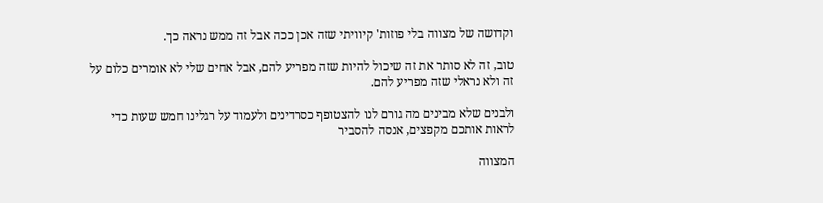וקדושה של מצווה בלי פוזות' קיוויתי שזה אכן ככה אבל זה ממש נראה כך.

טוב, זה לא סותר את זה שיכול להיות שזה מפריע להם, אבל אחים שלי לא אומרים כלום על זה ולא נראלי שזה מפריע להם.

ולבנים שלא מבינים מה גורם לנו להצטופף כסרדינים ולעמוד על רגלינו חמש שעות כדי לראות אותכם מקפצים, אנסה להסביר

המצווה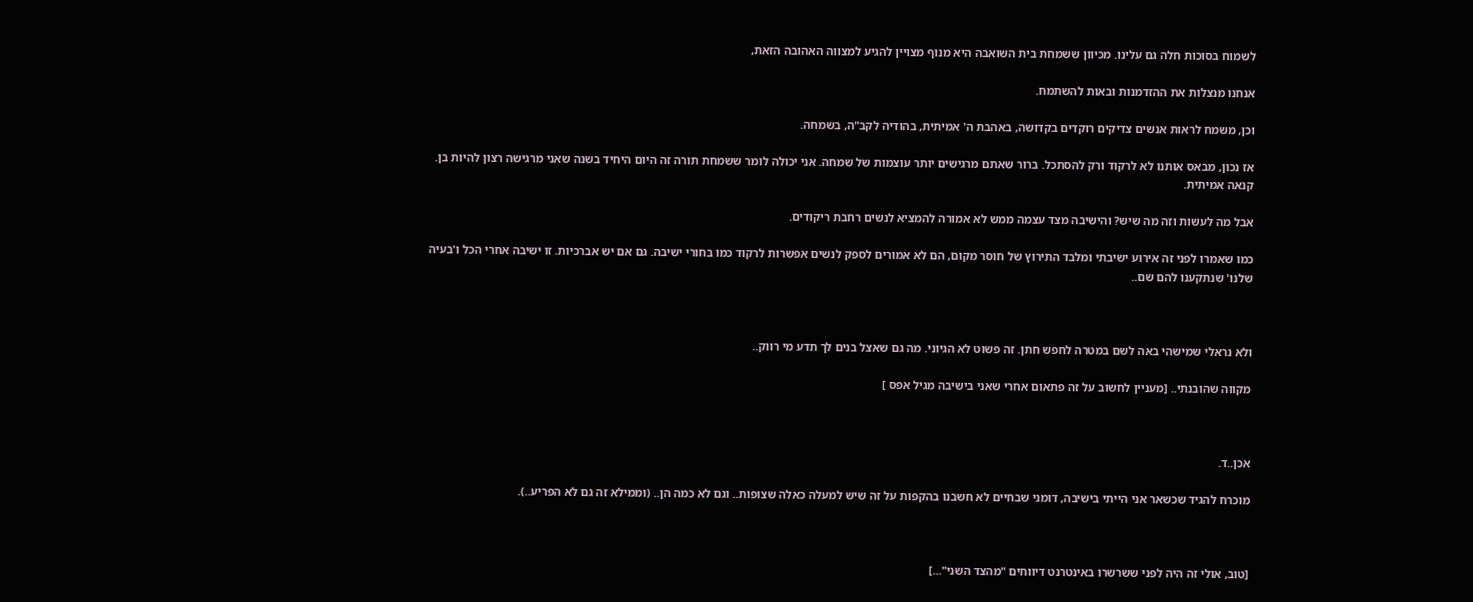לשמוח בסוכות חלה גם עלינו. מכיוון ששמחת בית השואבה היא מנוף מצויין להגיע למצווה האהובה הזאת,

אנחנו מנצלות את ההזדמנות ובאות להשתמח.

וכן, משמח לראות אנשים צדיקים רוקדים בקדושה, באהבת ה' אמיתית, בהודיה לקב"ה, בשמחה.

אז נכון, מבאס אותנו לא לרקוד ורק להסתכל. ברור שאתם מרגישים יותר עוצמות של שמחה. אני יכולה לומר ששמחת תורה זה היום היחיד בשנה שאני מרגישה רצון להיות בן. קנאה אמיתית.

אבל מה לעשות וזה מה שיש? והישיבה מצד עצמה ממש לא אמורה להמציא לנשים רחבת ריקודים.

כמו שאמרו לפני זה אירוע ישיבתי ומלבד התירוץ של חוסר מקום, הם לא אמורים לספק לנשים אפשרות לרקוד כמו בחורי ישיבה. גם אם יש אברכיות. זו ישיבה אחרי הכל ו'בעיה שלנו' שנתקענו להם שם..



ולא נראלי שמישהי באה לשם במטרה לחפש חתן. זה פשוט לא הגיוני. מה גם שאצל בנים לך תדע מי רווק..

מקווה שהובנתי.. [מעניין לחשוב על זה פתאום אחרי שאני בישיבה מגיל אפס ]



אכן..ד.

מוכרח להגיד שכשאר אני הייתי בישיבה, דומני שבחיים לא חשבנו בהקפות על זה שיש למעלה כאלה שצופות.. וגם לא כמה הן.. (וממילא זה גם לא הפריע..).



[טוב, אולי זה היה לפני ששרשרו באינטרנט דיווחים "מהצד השני"...]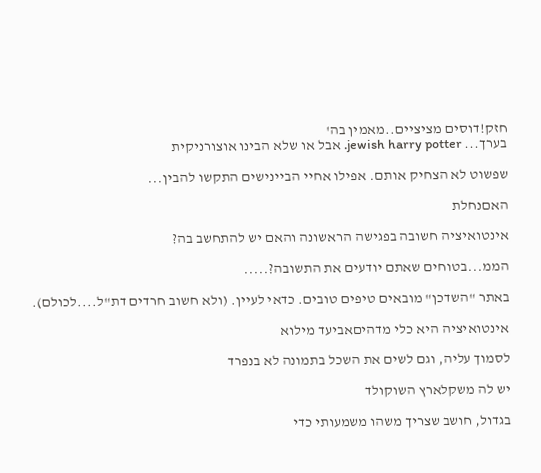חזק!דוסים מציציים..מאמין בה'
בערך... jewish harry potter. אבל או שלא הבינו אוצורניקית

שפשוט לא הצחיק אותם. אפילו אחיי הביינישים התקשו להבין...

האםנחלת

אינטואיציה חשובה בפגישה הראשונה והאם יש להתחשב בה?

הממ...בטוחים שאתם יודעים את התשובה?.....

באתר "השדכן" מובאים טיפים טובים. כדאי לעיין. (ולא חשוב חרדים דת"ל....לכולם).

אינטואיציה היא כלי מדהיםאביעד מילוא

לסמוך עליה, וגם לשים את השכל בתמונה לא בנפרד

יש לה משקלארץ השוקולד

בגדול, חושב שצריך משהו משמעותי כדי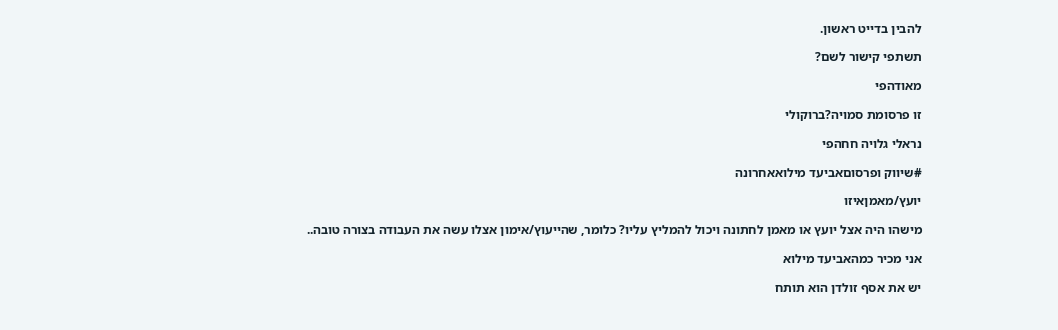להבין בדייט ראשון.

תשתפי קישור לשם?

מאודהפי

זו פרסומת סמויה?ברוקולי

נראלי גלויה חחהפי

#שיווק ופרסוםאביעד מילואאחרונה

יועץ/מאמןאיזו

מישהו היה אצל יועץ או מאמן לחתונה ויכול להמליץ עליו? כלומר, שהייעוץ/אימון אצלו עשה את העבודה בצורה טובה..

אני מכיר כמהאביעד מילוא

יש את אסף זולדן הוא תותח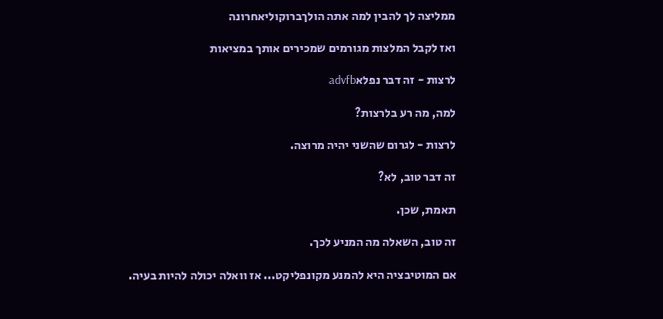ממליצה לך להבין למה אתה הולךברוקוליאחרונה

ואז לקבל המלצות מגורמים שמכירים אותך במציאות

לרצות - זה דבר נפלאadvfb

למה, מה רע בלרצות?

לרצות - לגרום שהשני יהיה מרוצה.

זה דבר טוב, לא?

תאמת, שכן.

זה טוב, השאלה מה המניע לכך.

אם המוטיבציה היא להמנע מקונפליקט... אז וואלה יכולה להיות בעיה.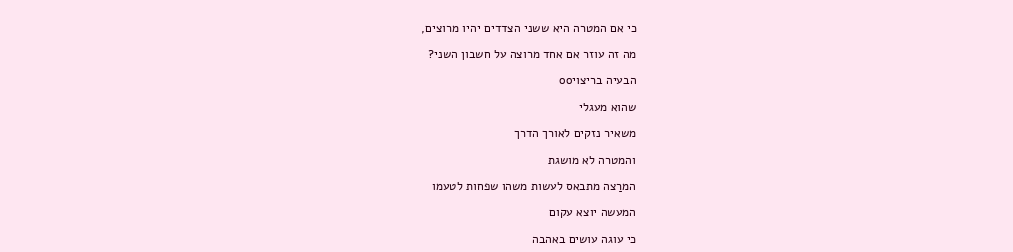כי אם המטרה היא ששני הצדדים יהיו מרוצים,

מה זה עוזר אם אחד מרוצה על חשבון השני?

הבעיה בריצויoo

שהוא מעגלי

משאיר נזקים לאורך הדרך

והמטרה לא מושגת

המרַצה מתבאס לעשות משהו שפחות לטעמו

המעשה יוצא עקום

כי עוגה עושים באהבה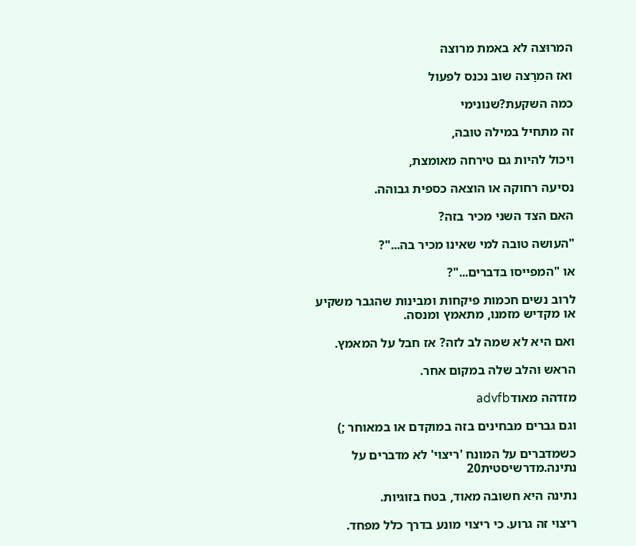המרוּצה לא באמת מרוצה

ואז המרַצה שוב נכנס לפעול

כמה השקעת?שנונימי

זה מתחיל במילה טובה,

ויכול להיות גם טירחה מאומצת,

נסיעה רחוקה או הוצאה כספית גבוהה.

האם הצד השני מכיר בזה?

"העושה טובה למי שאינו מכיר בה..."?

או "המפייסו בדברים..."?

לרוב נשים חכמות פיקחות ומבינות שהגבר משקיע או מקדיש מזמנו, מתאמץ ומנסה.

ואם היא לא שמה לב לזה? אז חבל על המאמץ.

הראש והלב שלה במקום אחר.

מזדהה מאודadvfb

וגם גברים מבחינים בזה במוקדם או במאוחר ;)

כשמדברים על המונח 'ריצוי' לא מדברים על נתינה.מדרשיסטית20

נתינה היא חשובה מאוד, בטח בזוגיות.

ריצוי זה גרוע. כי ריצוי מונע בדרך כלל מפחד.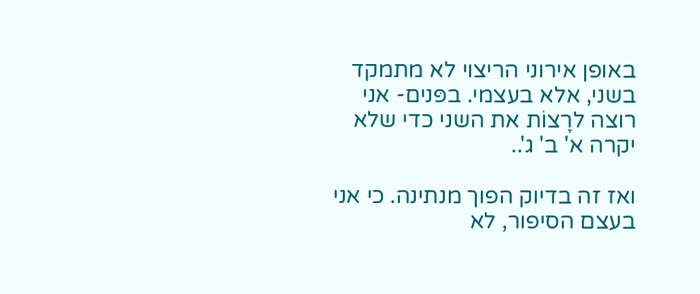באופן אירוני הריצוי לא מתמקד בשני, אלא בעצמי. בפּנים- אני רוצה לרָצוֹת את השני כדי שלא יקרה א' ב' ג'..

ואז זה בדיוק הפוך מנתינה. כי אני בעצם הסיפור, לא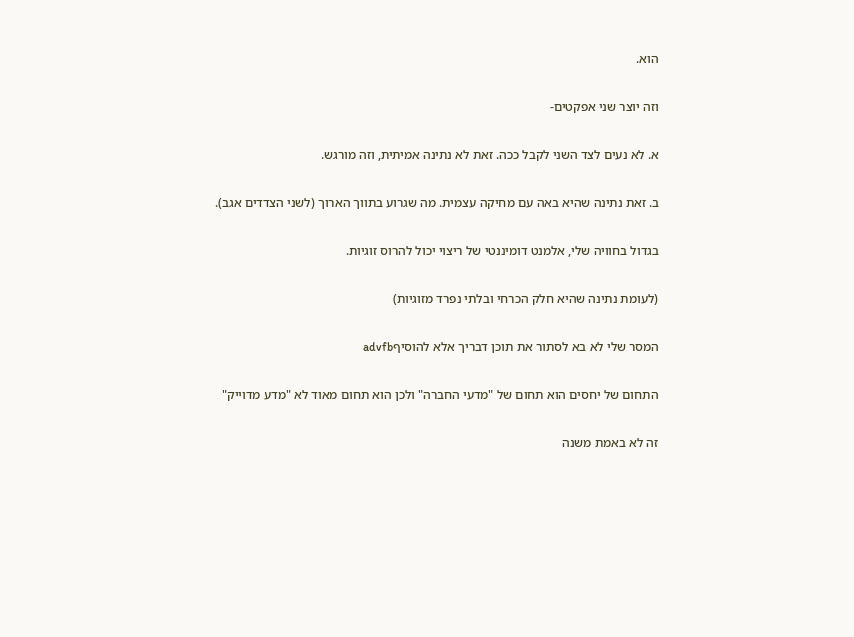הוא.

וזה יוצר שני אפקטים-

א. לא נעים לצד השני לקבל ככה. זאת לא נתינה אמיתית, וזה מורגש.

ב. זאת נתינה שהיא באה עם מחיקה עצמית. מה שגרוע בתווך הארוך (לשני הצדדים אגב).

בגדול בחוויה שלי, אלמנט דומיננטי של ריצוי יכול להרוס זוגיות.

(לעומת נתינה שהיא חלק הכרחי ובלתי נפרד מזוגיות)

המסר שלי לא בא לסתור את תוכן דבריך אלא להוסיףadvfb

התחום של יחסים הוא תחום של "מדעי החברה" ולכן הוא תחום מאוד לא "מדע מדוייק"

זה לא באמת משנה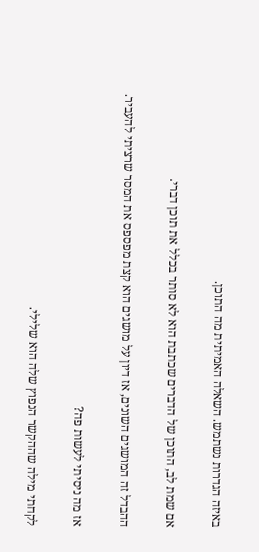באיזה הגדרות נשתמש. השאלה האמיתית מה התוכן.

אם שמת לב, התוכן של הדברים שכתבת הוא לא סותר בכלל את תוכן דברי.

ההבדל זה המושגים השונים, אז דיון על מושגים הוא קצת מפספס את המסר שרציתי להעביר.

אז מה ניסיתי לעשות פה?

לקחתי מילה שההקשר הנפוץ שלה הוא שלילי.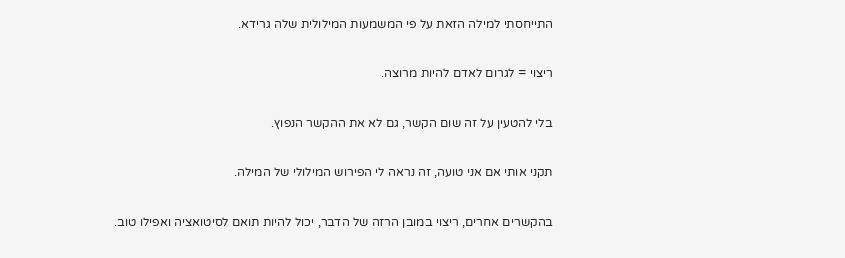התייחסתי למילה הזאת על פי המשמעות המילולית שלה גרידא.

ריצוי = לגרום לאדם להיות מרוצה.

בלי להטעין על זה שום הקשר, גם לא את ההקשר הנפוץ.

תקני אותי אם אני טועה, זה נראה לי הפירוש המילולי של המילה.

בהקשרים אחרים, ריצוי במובן הרזה של הדבר, יכול להיות תואם לסיטואציה ואפילו טוב.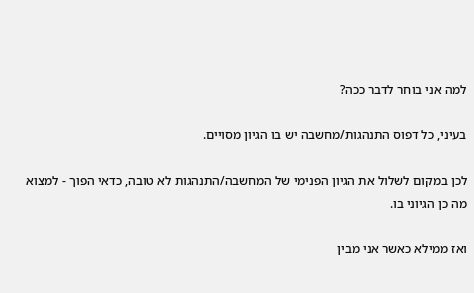למה אני בוחר לדבר ככה?

בעיני, כל דפוס התנהגות/מחשבה יש בו הגיון מסויים.

לכן במקום לשלול את הגיון הפנימי של המחשבה/התנהגות לא טובה, כדאי הפוך - למצוא מה כן הגיוני בו.

ואז ממילא כאשר אני מבין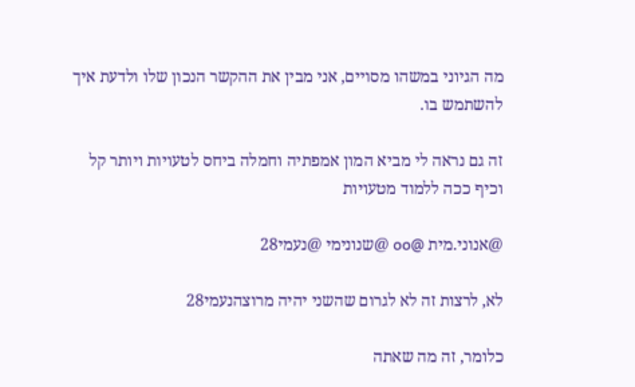מה הגיוני במשהו מסויים, אני מבין את ההקשר הנכון שלו ולדעת איך להשתמש בו.

זה גם נראה לי מביא המון אמפתיה וחמלה ביחס לטעויות ויותר קל וכיף ככה ללמוד מטעויות

@אנוני.מית @oo @שנונימי @נעמי28

לא, לרצות זה לא לגרום שהשני יהיה מרוצהנעמי28

כלומר, זה מה שאתה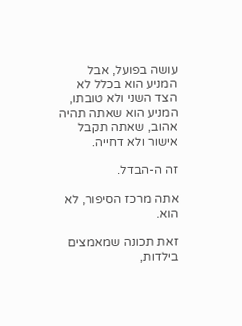עושה בפועל, אבל המניע הוא בכלל לא הצד השני ולא טובתו, המניע הוא שאתה תהיה אהוב, שאתה תקבל אישור ולא דחייה.

זה ה-הבדל.

אתה מרכז הסיפור, לא הוא.

זאת תכונה שמאמצים בילדות,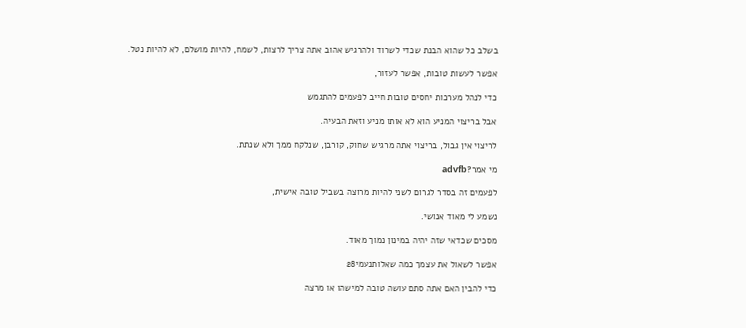בשלב כל שהוא הבנת שכדי לשרוד ולהרגיש אהוב אתה צריך לרצות, לשמח, להיות מושלם, לא להיות נטל.

אפשר לעשות טובות, אפשר לעזור,

כדי לנהל מערכות יחסים טובות חייב לפעמים להתגמש

אבל בריצוי המניע הוא לא אותו מניע וזאת הבעיה.

לריצוי אין גבול, בריצוי אתה מרגיש שחוק, קורבן, שנלקח ממך ולא שנתת.

מי אמר?advfb

לפעמים זה בסדר לגרום לשני להיות מרוצה בשביל טובה אישית,

נשמע לי מאוד אנושי.

מסכים שכדאי שזה יהיה במינון נמוך מאוד.

אפשר לשאול את עצמך כמה שאלותנעמי28

כדי להבין האם אתה סתם עושה טובה למישהו או מרצה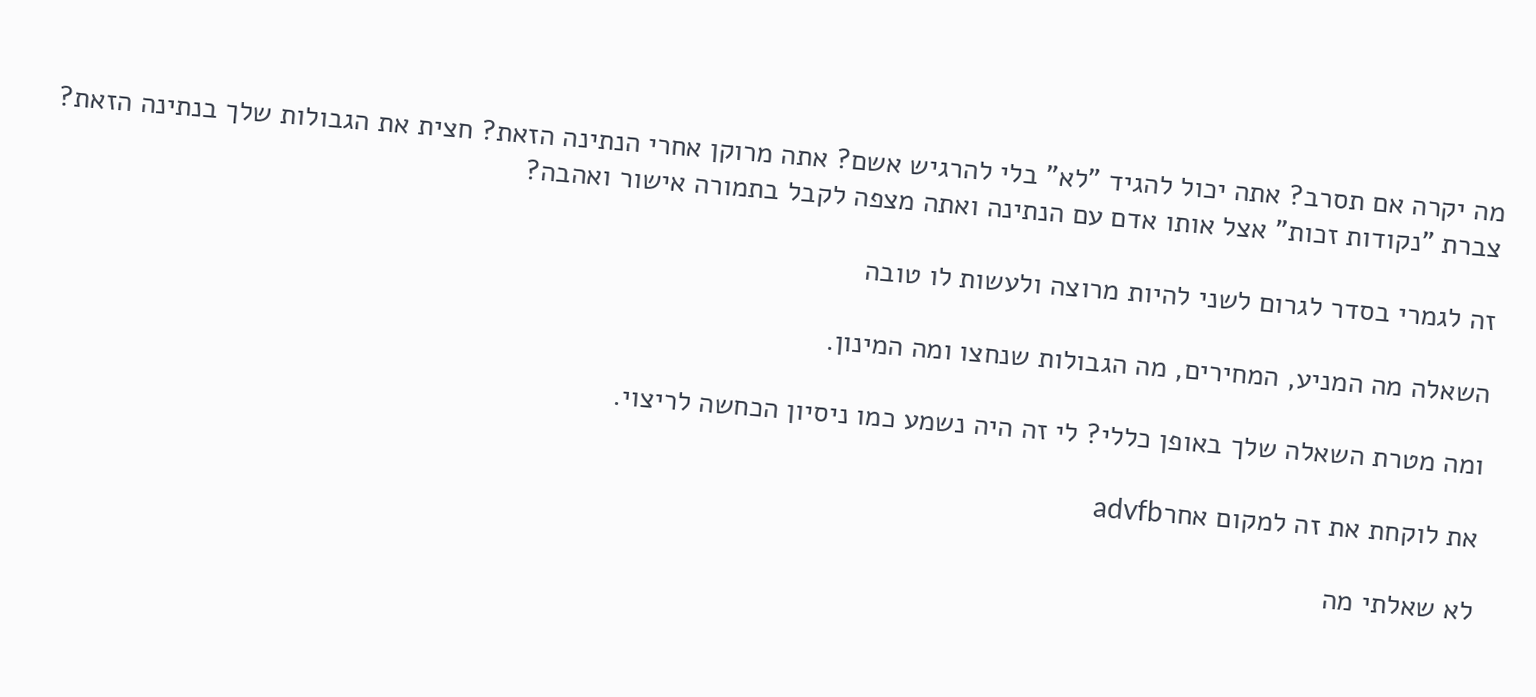מה יקרה אם תסרב? אתה יכול להגיד "לא" בלי להרגיש אשם? אתה מרוקן אחרי הנתינה הזאת? חצית את הגבולות שלך בנתינה הזאת? צברת "נקודות זכות" אצל אותו אדם עם הנתינה ואתה מצפה לקבל בתמורה אישור ואהבה?

זה לגמרי בסדר לגרום לשני להיות מרוצה ולעשות לו טובה

השאלה מה המניע, המחירים, מה הגבולות שנחצו ומה המינון.

ומה מטרת השאלה שלך באופן כללי? לי זה היה נשמע כמו ניסיון הכחשה לריצוי.

את לוקחת את זה למקום אחרadvfb

לא שאלתי מה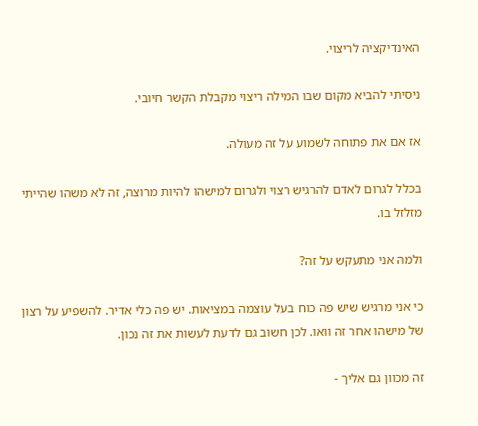האינדיקציה לריצוי.

ניסיתי להביא מקום שבו המילה ריצוי מקבלת הקשר חיובי.

אז אם את פתוחה לשמוע על זה מעולה.

בכלל לגרום לאדם להרגיש רצוי ולגרום למישהו להיות מרוצה, זה לא משהו שהייתי מזלזל בו.

ולמה אני מתעקש על זה?

כי אני מרגיש שיש פה כוח בעל עוצמה במציאות. יש פה כלי אדיר. להשפיע על רצון של מישהו אחר זה וואו. לכן חשוב גם לדעת לעשות את זה נכון.

זה מכוון גם אליך -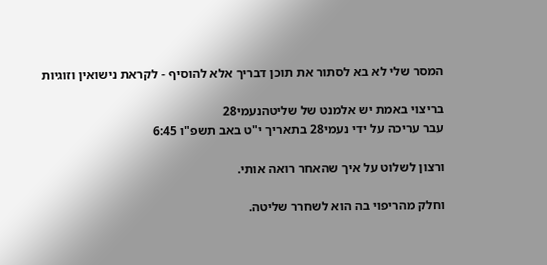המסר שלי לא בא לסתור את תוכן דבריך אלא להוסיף - לקראת נישואין וזוגיות

בריצוי באמת יש אלמנט של שליטהנעמי28
עבר עריכה על ידי נעמי28 בתאריך י"ט באב תשפ"ו 6:45

ורצון לשלוט על איך שהאחר רואה אותי.

וחלק מהריפוי בה הוא לשחרר שליטה.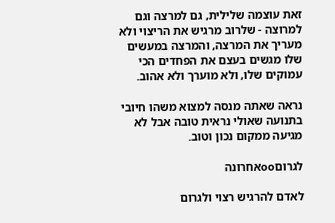זאת עוצמה שלילית, גם למרצה וגם למרוצה - שלרוב מרגיש את הריצוי ולא מעריך את המרצה, והמרצה במעשים שלו מגשים בעצם את הפחדים הכי עמוקים שלו, ולא מוערך ולא אהוב.

נראה שאתה מנסה למצוא משהו חיובי בתנועה שאולי נראית טובה אבל לא מגיעה ממקום נכון וטוב.

לגרוםooאחרונה

לאדם להרגיש רצוי ולגרום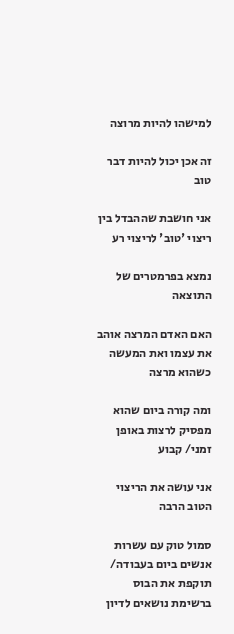למישהו להיות מרוצה

זה אכן יכול להיות דבר טוב

אני חושבת שההבדל בין ריצוי 'טוב' לריצוי רע

נמצא בפרמטרים של התוצאה

האם האדם המרצה אוהב את עצמו ואת המעשה כשהוא מרצה

ומה קורה ביום שהוא מפסיק לרצות באופן זמני/ קבוע

אני עושה את הריצוי הטוב הרבה

סמול טוק עם עשרות אנשים ביום בעבודה/ תוקפת את הבוס ברשימת נושאים לדיון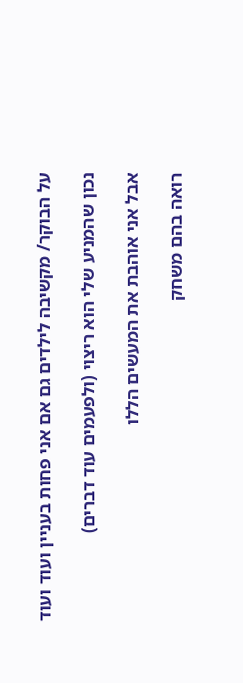על הבוקר/ מקשיבה לילדים גם אם אני פחות בעניין ועוד ועוד

נכון שהמניע שלי הוא ריצוי (ולפעמים עוד דברים)

אבל אני אוהבת את המעשים הללו

רואה בהם משחק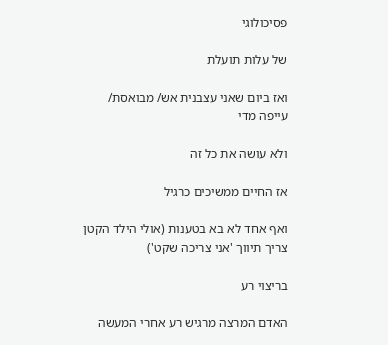פסיכולוגי

של עלות תועלת

ואז ביום שאני עצבנית אש/ מבואסת/ עייפה מדי

ולא עושה את כל זה

אז החיים ממשיכים כרגיל

ואף אחד לא בא בטענות (אולי הילד הקטן צריך תיווך 'אני צריכה שקט')

בריצוי רע

האדם המרצה מרגיש רע אחרי המעשה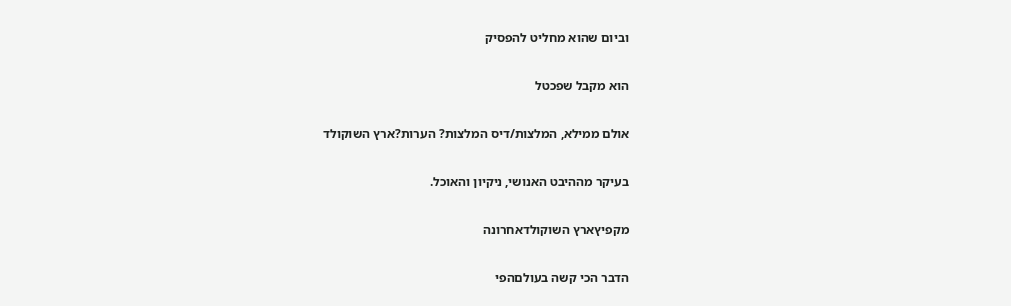וביום שהוא מחליט להפסיק

הוא מקבל שפכטל

אולם ממילא, המלצות/דיס המלצות? הערות?ארץ השוקולד

בעיקר מההיבט האנושי, ניקיון והאוכל.

מקפיץארץ השוקולדאחרונה

הדבר הכי קשה בעולםהפי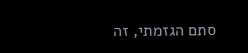סתם הגזמתי, זה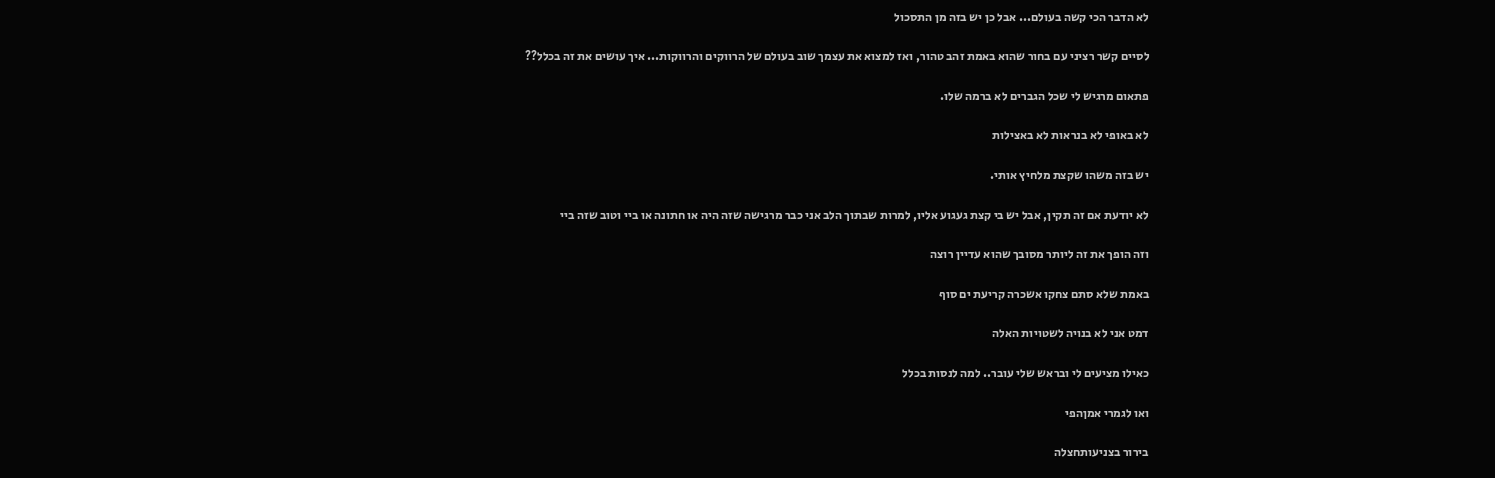לא הדבר הכי קשה בעולם... אבל כן יש בזה מן התסכול

לסיים קשר רציני עם בחור שהוא באמת זהב טהור, ואז למצוא את עצמך שוב בעולם של הרווקים והרווקות... איך עושים את זה בכלל??

פתאום מרגיש לי שכל הגברים לא ברמה שלו.

לא באופי לא בנראות לא באצילות

יש בזה משהו שקצת מלחיץ אותי.

לא יודעת אם זה תקין, אבל יש בי קצת געגוע אליו, למרות שבתוך הלב אני כבר מרגישה שזה היה או חתונה או ביי וטוב שזה ביי

וזה הופך את זה ליותר מסובך שהוא עדיין רוצה

באמת שלא סתם צחקו אשכרה קריעת ים סוף

דמט אני לא בנויה לשטויות האלה

כאילו מציעים לי ובראש שלי עובר.. למה לנסות בכלל

ואו לגמרי אמןהפי

בירור בצניעותחצלה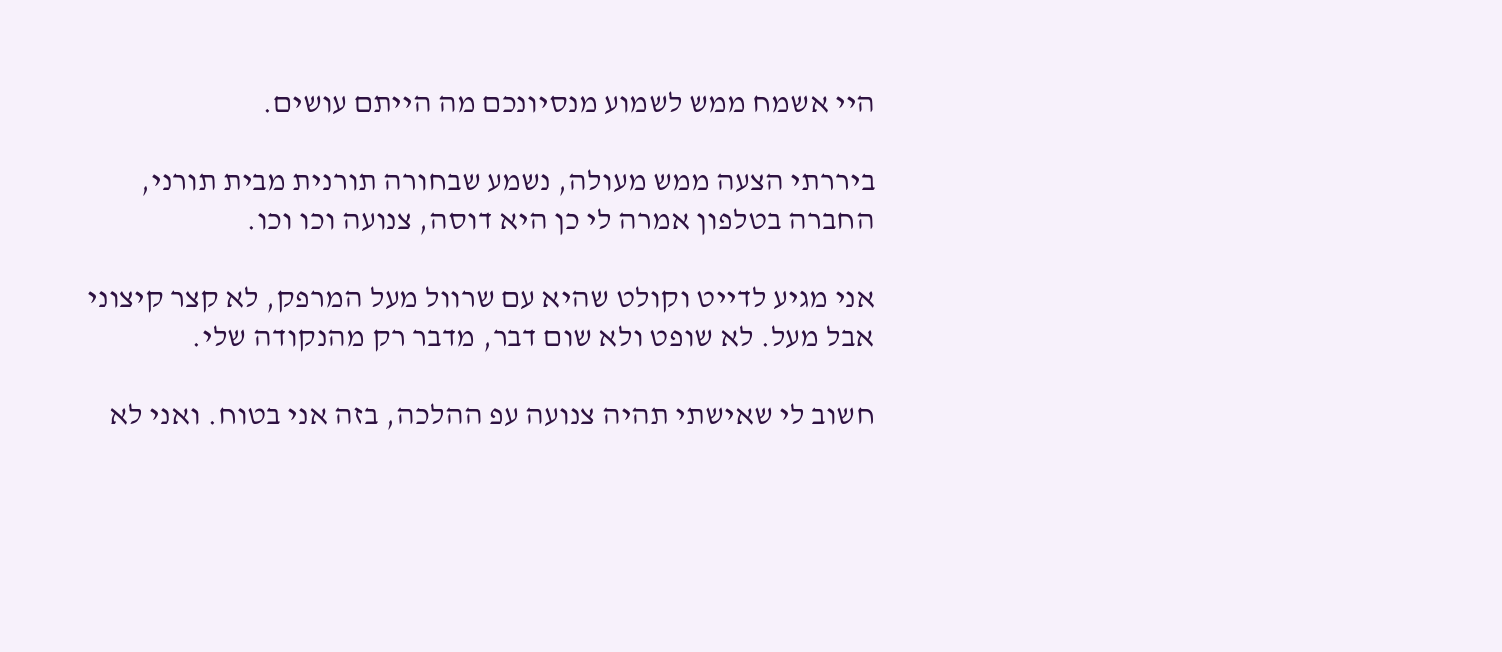היי אשמח ממש לשמוע מנסיונכם מה הייתם עושים.

ביררתי הצעה ממש מעולה, נשמע שבחורה תורנית מבית תורני, החברה בטלפון אמרה לי כן היא דוסה, צנועה וכו וכו.

אני מגיע לדייט וקולט שהיא עם שרוול מעל המרפק, לא קצר קיצוני אבל מעל. לא שופט ולא שום דבר, מדבר רק מהנקודה שלי.

חשוב לי שאישתי תהיה צנועה עפ ההלכה, בזה אני בטוח. ואני לא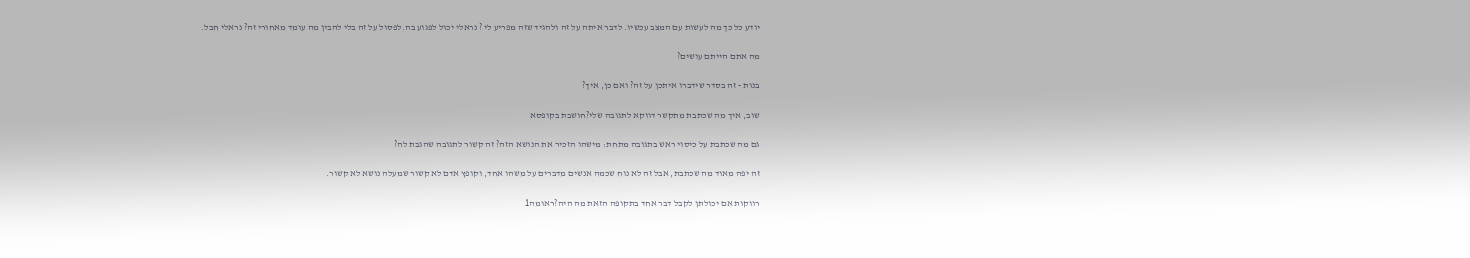יודע כל כך מה לעשות עם המצב עכשיו. לדבר איתה על זה ולהגיד שזה מפריע לי ? נראלי יכול לפגוע בה.לפסול על זה בלי להבין מה עומד מאחורי זה? נראלי חבל.

מה אתם הייתם עושים?

בנות - זה בסדר שידברו איתכן על זה? ואם כן, איך?

שוב, איך מה שכתבת מתקשר דווקא לתגובה שלי?חושבת בקופסא

גם מה שכתבת על כיסוי ראש בתגובה מתחת: מישהו הזכיר את הנושא הזה? זה קשור לתגובה שהגבת לה?

זה יפה מאוד מה שכתבת, אבל זה לא נוח שכמה אנשים מדברים על משהו אחד, וקופץ אדם לא קשור שמעלה נושא לא קשור.

רווקות אם יכולתן לקבל דבר אחד בתקופה הזאת מה היה?ראומה1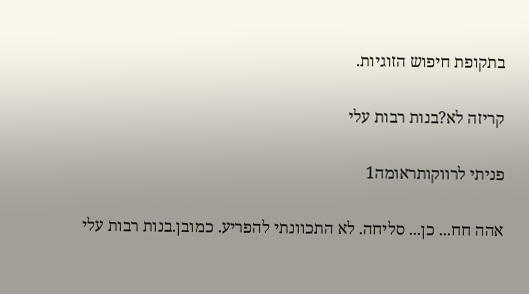בתקופת חיפוש הזוגיות.

קריזה לא?בנות רבות עלי

פניתי לרווקותראומה1

אהה חח... כן... סליחה. לא התכוונתי להפריע. כמובן.בנות רבות עלי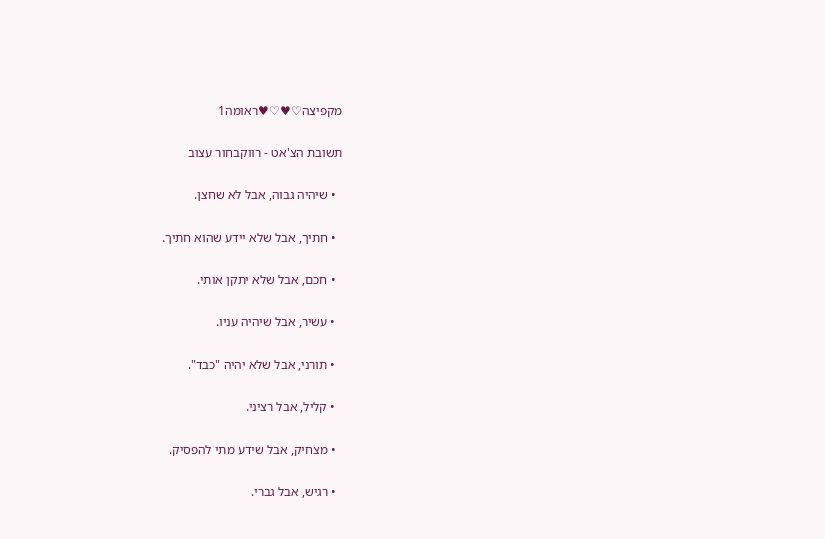מקפיצה♡♥♡♥ראומה1

תשובת הצ'אט - רווקבחור עצוב

  • שיהיה גבוה, אבל לא שחצן.

  • חתיך, אבל שלא יידע שהוא חתיך.

  • חכם, אבל שלא יתקן אותי.

  • עשיר, אבל שיהיה עניו.

  • תורני, אבל שלא יהיה "כבד".

  • קליל, אבל רציני.

  • מצחיק, אבל שידע מתי להפסיק.

  • רגיש, אבל גברי.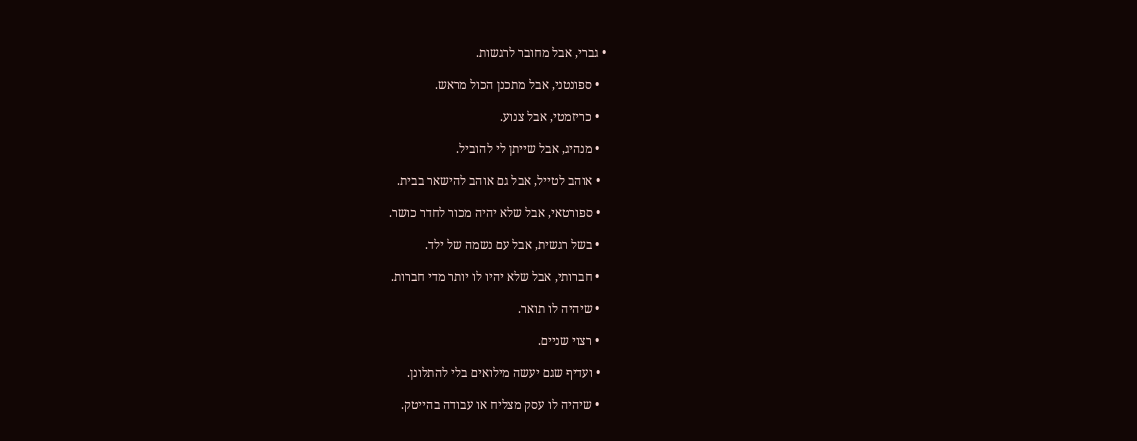• גברי, אבל מחובר לרגשות.

  • ספונטני, אבל מתכנן הכול מראש.

  • כריזמטי, אבל צנוע.

  • מנהיג, אבל שייתן לי להוביל.

  • אוהב לטייל, אבל גם אוהב להישאר בבית.

  • ספורטאי, אבל שלא יהיה מכור לחדר כושר.

  • בשל רגשית, אבל עם נשמה של ילד.

  • חברותי, אבל שלא יהיו לו יותר מדי חברות.

  • שיהיה לו תואר.

  • רצוי שניים.

  • ועדיף שגם יעשה מילואים בלי להתלונן.

  • שיהיה לו עסק מצליח או עבודה בהייטק.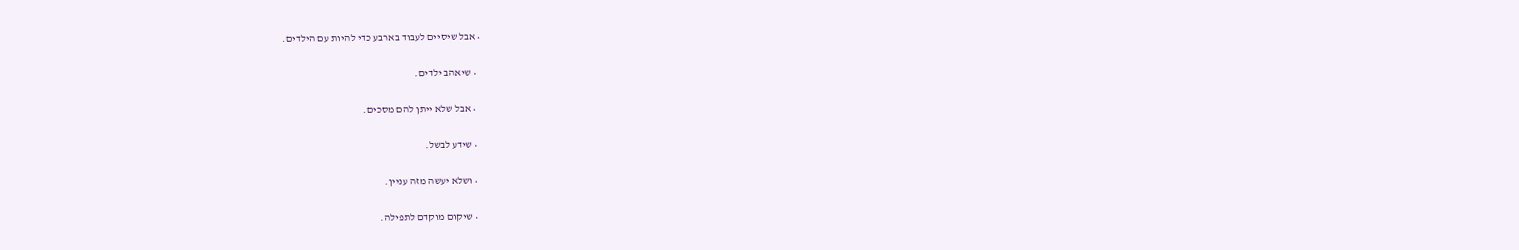• אבל שיסיים לעבוד בארבע כדי להיות עם הילדים.

  • שיאהב ילדים.

  • אבל שלא ייתן להם מסכים.

  • שידע לבשל.

  • ושלא יעשה מזה עניין.

  • שיקום מוקדם לתפילה.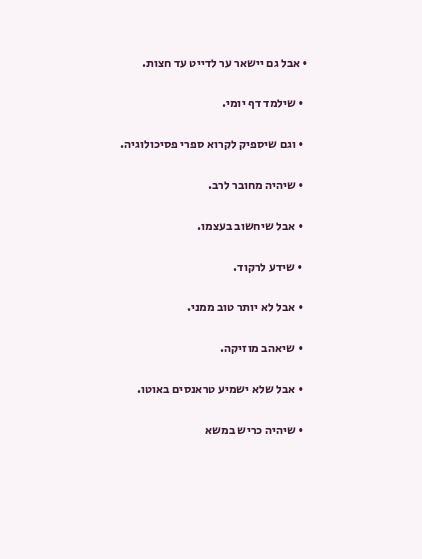• אבל גם יישאר ער לדייט עד חצות.

  • שילמד דף יומי.

  • וגם שיספיק לקרוא ספרי פסיכולוגיה.

  • שיהיה מחובר לרב.

  • אבל שיחשוב בעצמו.

  • שידע לרקוד.

  • אבל לא יותר טוב ממני.

  • שיאהב מוזיקה.

  • אבל שלא ישמיע טראנסים באוטו.

  • שיהיה כריש במשא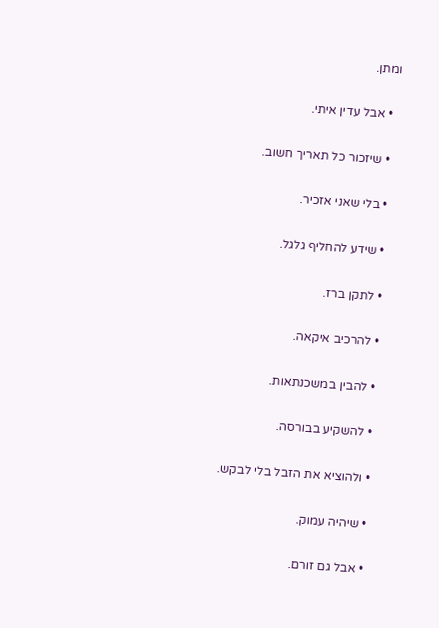ומתן.

  • אבל עדין איתי.

  • שיזכור כל תאריך חשוב.

  • בלי שאני אזכיר.

  • שידע להחליף גלגל.

  • לתקן ברז.

  • להרכיב איקאה.

  • להבין במשכנתאות.

  • להשקיע בבורסה.

  • ולהוציא את הזבל בלי לבקש.

  • שיהיה עמוק.

  • אבל גם זורם.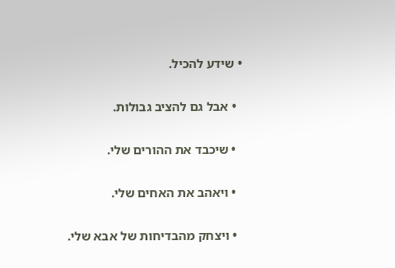• שידע להכיל.

  • אבל גם להציב גבולות.

  • שיכבד את ההורים שלי.

  • ויאהב את האחים שלי.

  • ויצחק מהבדיחות של אבא שלי.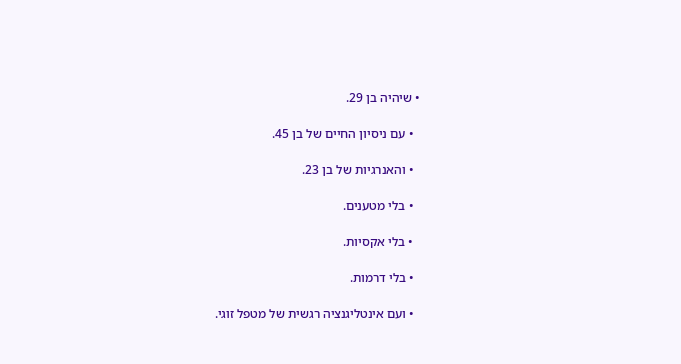• שיהיה בן 29.

  • עם ניסיון החיים של בן 45.

  • והאנרגיות של בן 23.

  • בלי מטענים.

  • בלי אקסיות.

  • בלי דרמות.

  • ועם אינטליגנציה רגשית של מטפל זוגי.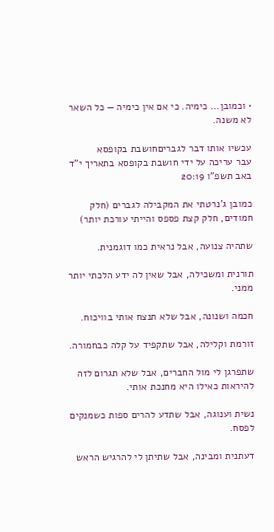• וכמובן... כימיה. כי אם אין כימיה — כל השאר לא משנה.

עכשיו אותו דבר לגבריםחושבת בקופסא
עבר עריכה על ידי חושבת בקופסא בתאריך י"ד באב תשפ"ו 20:19

כמובן ג'נרטתי את המקבילה לגברים (חלק חמודים, חלק קצת פספס והייתי עורכת יותר)

שתהיה צנועה, אבל נראית כמו דוגמנית.

תורנית ומשכילה, אבל שאין לה ידע הלכתי יותר ממני.

חכמה ושנונה, אבל שלא תנצח אותי בוויכוח.

זורמת וקלילה, אבל שתקפיד על קלה כבחמורה.

שתפרגן לי מול החברים, אבל שלא תגרום לזה להיראות כאילו היא מחנכת אותי.

נשית וענוגה, אבל שתדע להרים ספות כשמנקים לפסח.

דעתנית ומבינה, אבל שתיתן לי להרגיש הראש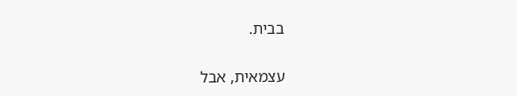בבית.

עצמאית, אבל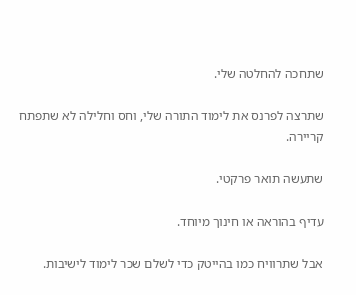שתחכה להחלטה שלי.

שתרצה לפרנס את לימוד התורה שלי, וחס וחלילה לא שתפתח קריירה.

שתעשה תואר פרקטי.

עדיף בהוראה או חינוך מיוחד.

אבל שתרוויח כמו בהייטק כדי לשלם שכר לימוד לישיבות.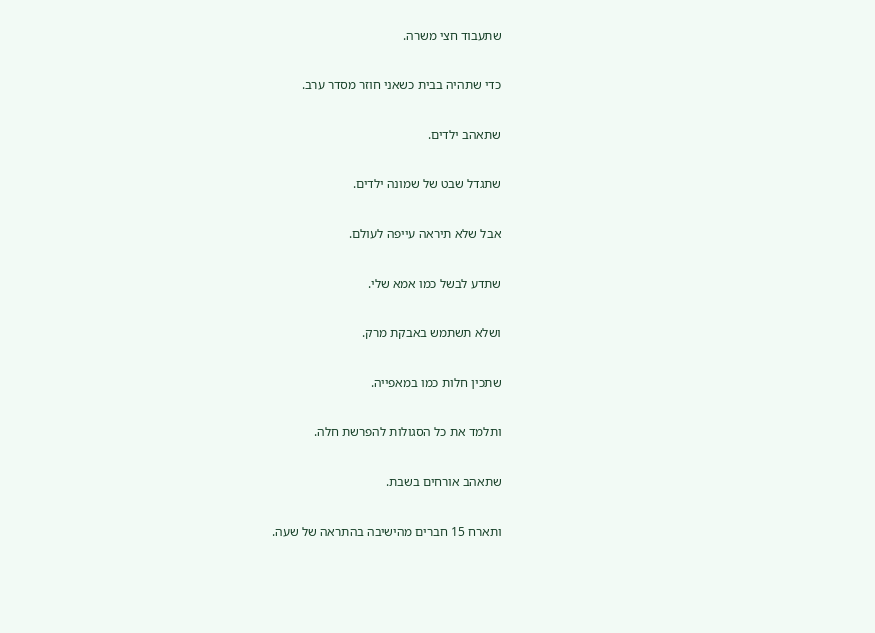שתעבוד חצי משרה.

כדי שתהיה בבית כשאני חוזר מסדר ערב.

שתאהב ילדים.

שתגדל שבט של שמונה ילדים.

אבל שלא תיראה עייפה לעולם.

שתדע לבשל כמו אמא שלי.

ושלא תשתמש באבקת מרק.

שתכין חלות כמו במאפייה.

ותלמד את כל הסגולות להפרשת חלה.

שתאהב אורחים בשבת.

ותארח 15 חברים מהישיבה בהתראה של שעה.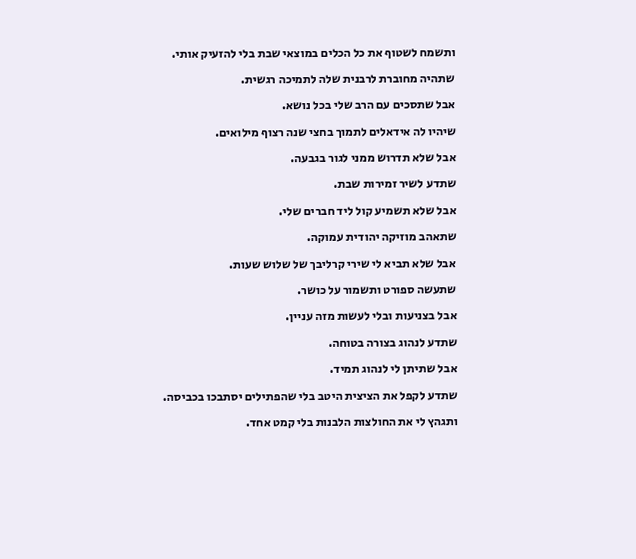ותשמח לשטוף את כל הכלים במוצאי שבת בלי להזעיק אותי.

שתהיה מחוברת לרבנית שלה לתמיכה רגשית.

אבל שתסכים עם הרב שלי בכל נושא.

שיהיו לה אידאלים לתמוך בחצי שנה רצוף מילואים.

אבל שלא תדרוש ממני לגור בגבעה.

שתדע לשיר זמירות שבת.

אבל שלא תשמיע קול ליד חברים שלי.

שתאהב מוזיקה יהודית עמוקה.

אבל שלא תביא לי שירי קרליבך של שלוש שעות.

שתעשה ספורט ותשמור על כושר.

אבל בצניעות ובלי לעשות מזה עניין.

שתדע לנהוג בצורה בטוחה.

אבל שתיתן לי לנהוג תמיד.

שתדע לקפל את הציצית היטב בלי שהפתילים יסתבכו בכביסה.

ותגהץ לי את החולצות הלבנות בלי קמט אחד.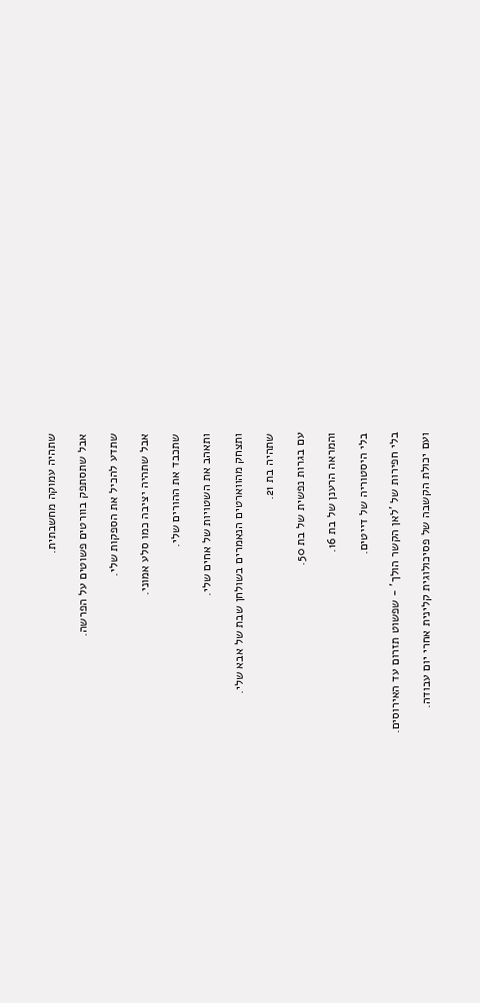שתהיה עמוקה מחשבתית.

אבל שתסתפק בוורטים פשוטים על הפרשה.

שתדע להכיל את הספקות שלי.

אבל שתהיה יציבה כמו סלע אמוני.

שתכבד את ההורים שלי.

ותאהב את השטויות של אחים שלי.

ותצחק מהווארטים הנאמרים בשולחן שבת של אבא שלי.

שתהיה בת 21.

עם בגרות נפשית של בת 50.

והמראה הרענן של בת 16.

בלי היסטוריה של דייטים.

בלי חפירות של 'לאן הקשר הולך' - שפשוט תזרום עד האירוסים.

ועם יכולת הקשבה של פסיכולוגית קלינית אחרי יום עבודה.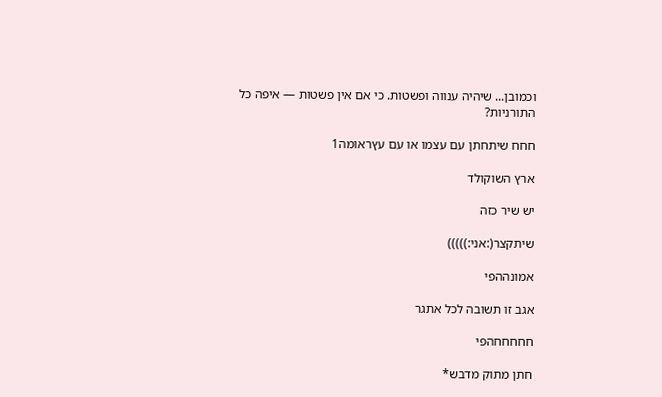וכמובן... שיהיה ענווה ופשטות. כי אם אין פשטות — איפה כל התורניות?

חחח שיתחתן עם עצמו או עם עץראומה1

ארץ השוקולד

יש שיר כזה

שיתקצר(:אני:)))))

אמונההפי

אגב זו תשובה לכל אתגר

חחחחחהפי

חתן מתוק מדבש*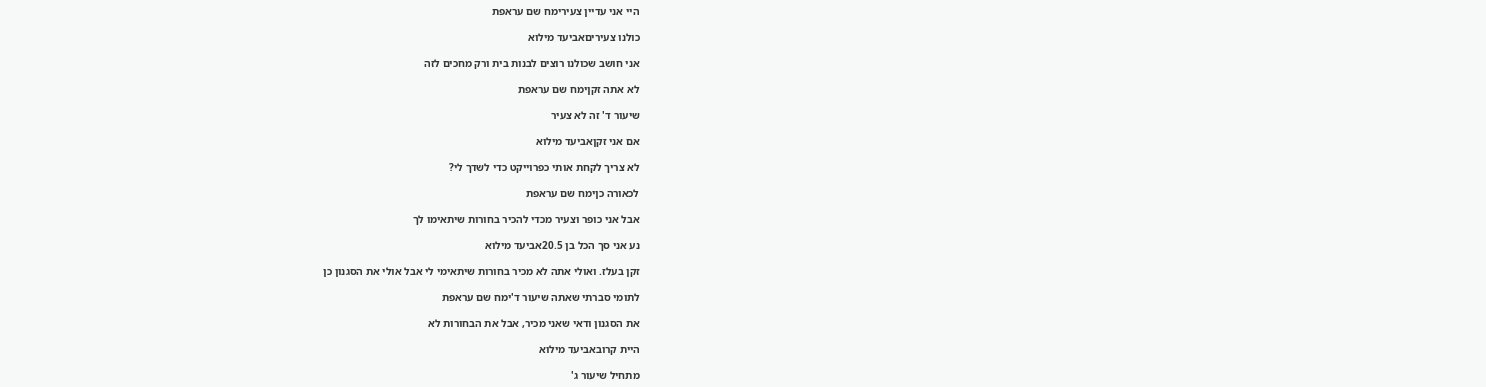היי אני עדיין צעירימח שם עראפת

כולנו צעיריםאביעד מילוא

אני חושב שכולנו רוצים לבנות בית ורק מחכים לזה

לא אתה זקןימח שם עראפת

שיעור ד' זה לא צעיר

אם אני זקןאביעד מילוא

לא צריך לקחת אותי כפרוייקט כדי לשדך לי?

לכאורה כןימח שם עראפת

אבל אני כופר וצעיר מכדי להכיר בחורות שיתאימו לך

נע אני סך הכל בן 20.5אביעד מילוא

זקן בעלז. ואולי אתה לא מכיר בחורות שיתאימי לי אבל אולי את הסגנון כן

לתומי סברתי שאתה שיעור ד'ימח שם עראפת

את הסגנון ודאי שאני מכיר, אבל את הבחורות לא

היית קרובאביעד מילוא

מתחיל שיעור ג'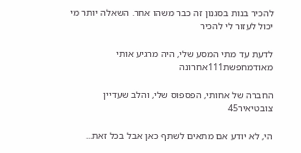להכיר בנות בסגנון זה כבר משהו אחר. השאלה יותר מי יכול לעזור לי להכיר

לדעת עד מתי המסע שלי, היה מרגיע אותי מאודמחפשת111אחרונה

החברה של אחותי, הפספוס שלי, והלב שעדיין צובטיאיר45

הי, לא יודע אם מתאים לשתף כאן אבל בכל זאת...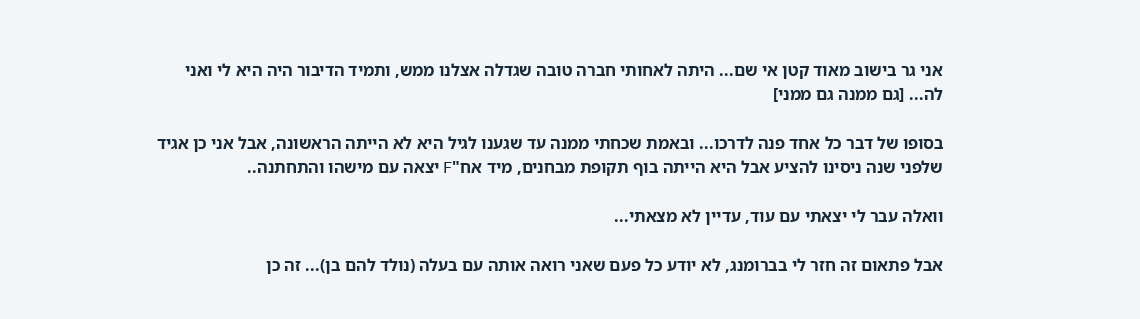אני גר בישוב מאוד קטן אי שם... היתה לאחותי חברה טובה שגדלה אצלנו ממש, ותמיד הדיבור היה היא לי ואני לה... [גם ממנה גם ממני]

בסופו של דבר כל אחד פנה לדרכו... ובאמת שכחתי ממנה עד שגענו לגיל היא לא הייתה הראשונה, אבל אני כן אגיד שלפני שנה ניסינו להציע אבל היא הייתה בוף תקופת מבחנים, מיד אח"F יצאה עם מישהו והתחתנה..

וואלה עבר לי יצאתי עם עוד, עדיין לא מצאתי...

אבל פתאום זה חזר לי בברומנג, לא יודע כל פעם שאני רואה אותה עם בעלה (נולד להם בן)... זה כן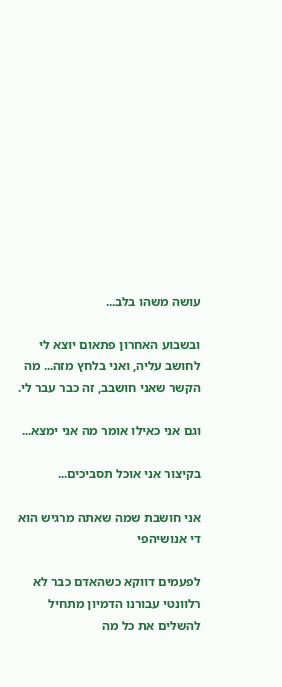עושה משהו בלב...

ובשבוע האחרון פתאום יוצא לי לחושב עליה, ואני בלחץ מזה... מה הקשר שאני חושבב, זה כבר עבר לי.

וגם אני כאילו אומר מה אני ימצא...

בקיצור אני אוכל תסביכים...

אני חושבת שמה שאתה מרגיש הוא די אנושיהפי

לפעמים דווקא כשהאדם כבר לא רלוונטי עבורנו הדמיון מתחיל להשלים את כל מה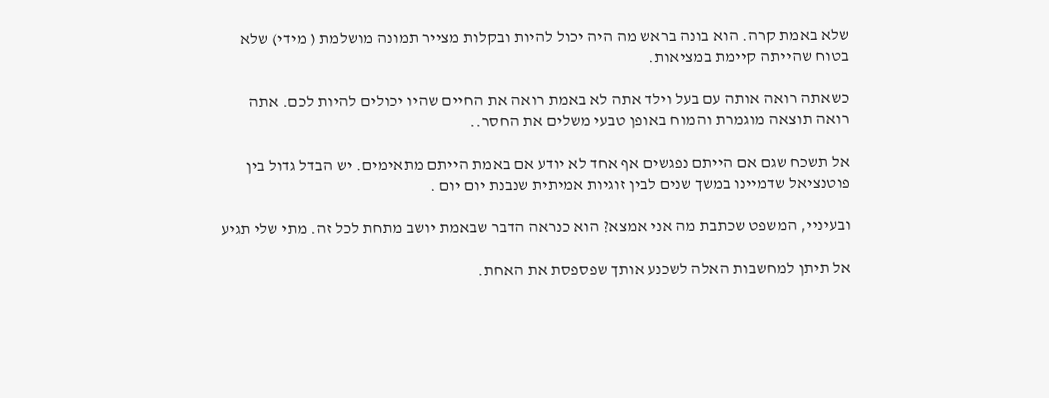שלא באמת קרה. הוא בונה בראש מה היה יכול להיות ובקלות מצייר תמונה מושלמת ( מידי) שלא בטוח שהייתה קיימת במציאות.

כשאתה רואה אותה עם בעל וילד אתה לא באמת רואה את החיים שהיו יכולים להיות לכם. אתה רואה תוצאה מוגמרת והמוח באופן טבעי משלים את החסר..

אל תשכח שגם אם הייתם נפגשים אף אחד לא יודע אם באמת הייתם מתאימים. יש הבדל גדול בין פוטנציאל שדמיינו במשך שנים לבין זוגיות אמיתית שנבנת יום יום .

ובעיניי, המשפט שכתבת מה אני אמצא? הוא כנראה הדבר שבאמת יושב מתחת לכל זה. מתי שלי תגיע

אל תיתן למחשבות האלה לשכנע אותך שפספסת את האחת.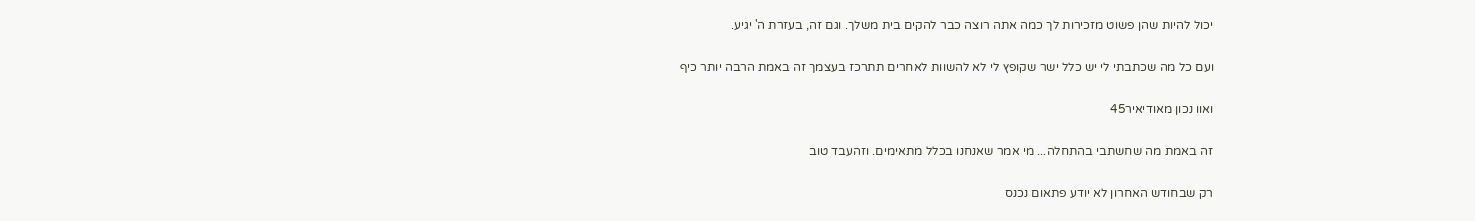יכול להיות שהן פשוט מזכירות לך כמה אתה רוצה כבר להקים בית משלך. וגם זה, בעזרת ה' יגיע.

ועם כל מה שכתבתי לי יש כלל ישר שקופץ לי לא להשוות לאחרים תתרכז בעצמך זה באמת הרבה יותר כיף

ואוו נכון מאודיאיר45

זה באמת מה שחשתבי בהתחלה... מי אמר שאנחנו בכלל מתאימים. וזהעבד טוב

רק שבחודש האחרון לא יודע פתאום נכנס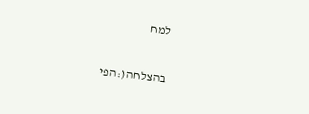למח

בהצלחה(:הפי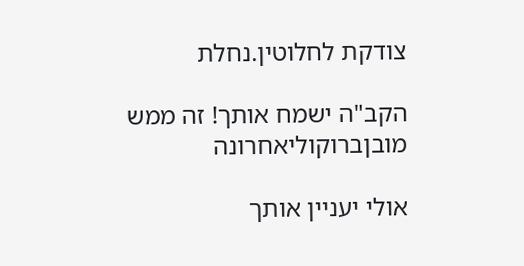צודקת לחלוטין.נחלת

הקב"ה ישמח אותך! זה ממש מובןברוקוליאחרונה

אולי יעניין אותך